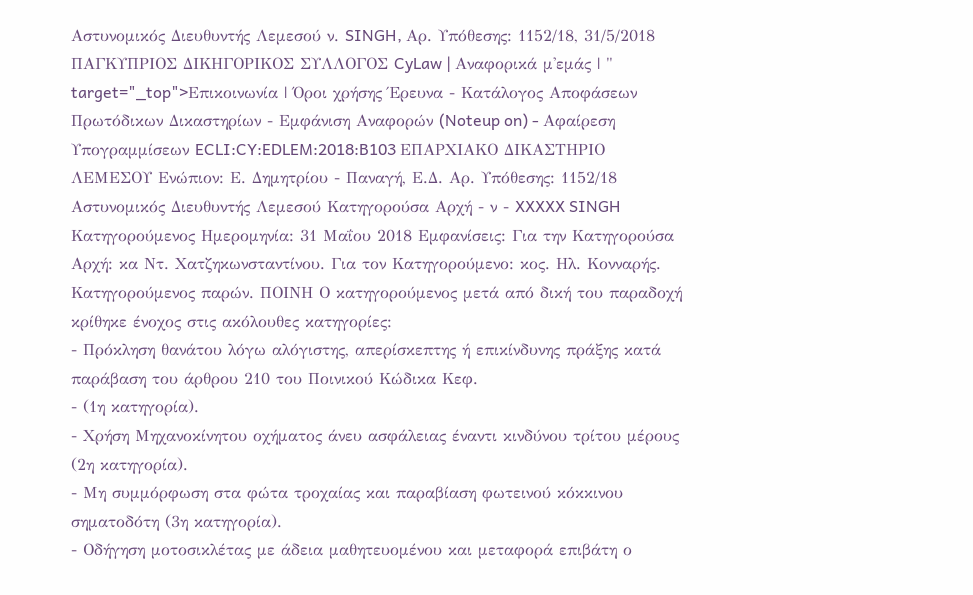Αστυνομικός Διευθυντής Λεμεσού ν. SINGH, Αρ. Υπόθεσης: 1152/18, 31/5/2018 ΠΑΓΚΥΠΡΙΟΣ ΔΙΚΗΓΟΡΙΚΟΣ ΣΥΛΛΟΓΟΣ CyLaw | Αναφορικά μ'εμάς | " target="_top">Επικοινωνία | Όροι χρήσης Έρευνα - Κατάλογος Αποφάσεων Πρωτόδικων Δικαστηρίων - Εμφάνιση Αναφορών (Noteup on) - Αφαίρεση Υπογραμμίσεων ECLI:CY:EDLEM:2018:B103 ΕΠΑΡΧΙΑΚΟ ΔΙΚΑΣΤΗΡΙΟ ΛΕΜΕΣΟΥ Ενώπιον: Ε. Δημητρίου - Παναγή, Ε.Δ. Αρ. Υπόθεσης: 1152/18 Αστυνομικός Διευθυντής Λεμεσού Κατηγορούσα Αρχή - ν - XXXXX SINGH Κατηγορούμενος Ημερομηνία: 31 Μαΐου 2018 Εμφανίσεις: Για την Κατηγορούσα Αρχή: κα Ντ. Χατζηκωνσταντίνου. Για τον Κατηγορούμενο: κος. Ηλ. Κονναρής. Κατηγορούμενος παρών. ΠΟΙΝΗ Ο κατηγορούμενος μετά από δική του παραδοχή κρίθηκε ένοχος στις ακόλουθες κατηγορίες:
- Πρόκληση θανάτου λόγω αλόγιστης, απερίσκεπτης ή επικίνδυνης πράξης κατά παράβαση του άρθρου 210 του Ποινικού Κώδικα Κεφ.
- (1η κατηγορία).
- Χρήση Μηχανοκίνητου οχήματος άνευ ασφάλειας έναντι κινδύνου τρίτου μέρους (2η κατηγορία).
- Μη συμμόρφωση στα φώτα τροχαίας και παραβίαση φωτεινού κόκκινου σηματοδότη (3η κατηγορία).
- Οδήγηση μοτοσικλέτας με άδεια μαθητευομένου και μεταφορά επιβάτη ο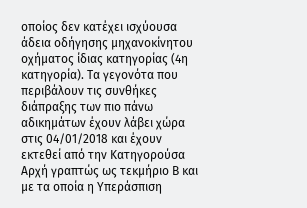οποίος δεν κατέχει ισχύουσα άδεια οδήγησης μηχανοκίνητου οχήματος ίδιας κατηγορίας (4η κατηγορία). Τα γεγονότα που περιβάλουν τις συνθήκες διάπραξης των πιο πάνω αδικημάτων έχουν λάβει χώρα στις 04/01/2018 και έχουν εκτεθεί από την Κατηγορούσα Αρχή γραπτώς ως τεκμήριο Β και με τα οποία η Υπεράσπιση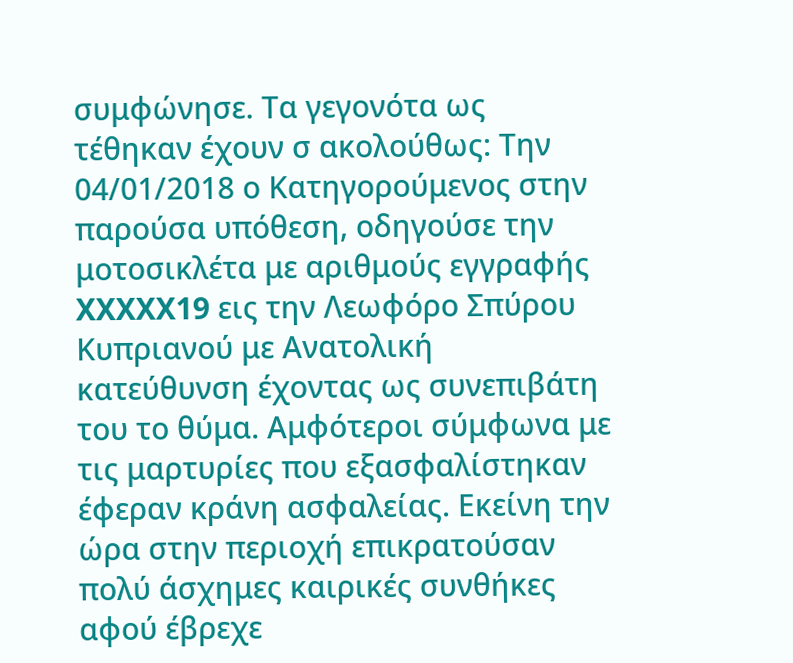συμφώνησε. Τα γεγονότα ως τέθηκαν έχουν σ ακολούθως: Την 04/01/2018 ο Κατηγορούμενος στην παρούσα υπόθεση, οδηγούσε την μοτοσικλέτα με αριθμούς εγγραφής XXXXX19 εις την Λεωφόρο Σπύρου Κυπριανού με Ανατολική κατεύθυνση έχοντας ως συνεπιβάτη του το θύμα. Αμφότεροι σύμφωνα με τις μαρτυρίες που εξασφαλίστηκαν έφεραν κράνη ασφαλείας. Εκείνη την ώρα στην περιοχή επικρατούσαν πολύ άσχημες καιρικές συνθήκες αφού έβρεχε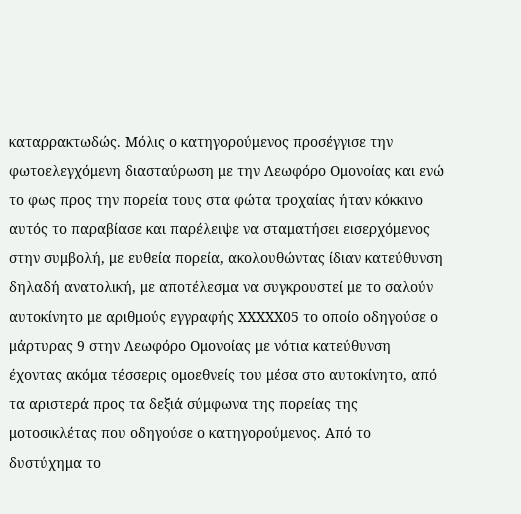καταρρακτωδώς. Μόλις ο κατηγορούμενος προσέγγισε την φωτοελεγχόμενη διασταύρωση με την Λεωφόρο Ομονοίας και ενώ το φως προς την πορεία τους στα φώτα τροχαίας ήταν κόκκινο αυτός το παραβίασε και παρέλειψε να σταματήσει εισερχόμενος στην συμβολή, με ευθεία πορεία, ακολουθώντας ίδιαν κατεύθυνση δηλαδή ανατολική, με αποτέλεσμα να συγκρουστεί με το σαλούν αυτοκίνητο με αριθμούς εγγραφής XXXXX05 το οποίο οδηγούσε ο μάρτυρας 9 στην Λεωφόρο Ομονοίας με νότια κατεύθυνση έχοντας ακόμα τέσσερις ομοεθνείς του μέσα στο αυτοκίνητο, από τα αριστερά προς τα δεξιά σύμφωνα της πορείας της μοτοσικλέτας που οδηγούσε ο κατηγορούμενος. Από το δυστύχημα το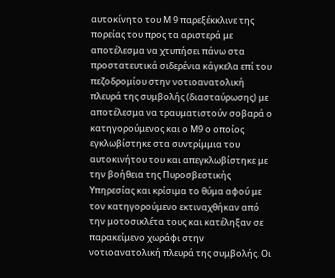αυτοκίνητο του Μ 9 παρεξέκκλινε της πορείας του προς τα αριστερά με αποτέλεσμα να χτυπήσει πάνω στα προστατευτικά σιδερένια κάγκελα επί του πεζοδρομίου στην νοτιοανατολική πλευρά της συμβολής (διασταύρωσης) με αποτέλεσμα να τραυματιστούν σοβαρά ο κατηγορούμενος και ο Μ9 ο οποίος εγκλωβίστηκε στα συντρίμμια του αυτοκινήτου του και απεγκλωβίστηκε με την βοήθεια της Πυροσβεστικής Υπηρεσίας και κρίσιμα το θύμα αφού με τον κατηγορούμενο εκτιναχθήκαν από την μοτοσικλέτα τους και κατέληξαν σε παρακείμενο χωράφι στην νοτιοανατολική πλευρά της συμβολής. Οι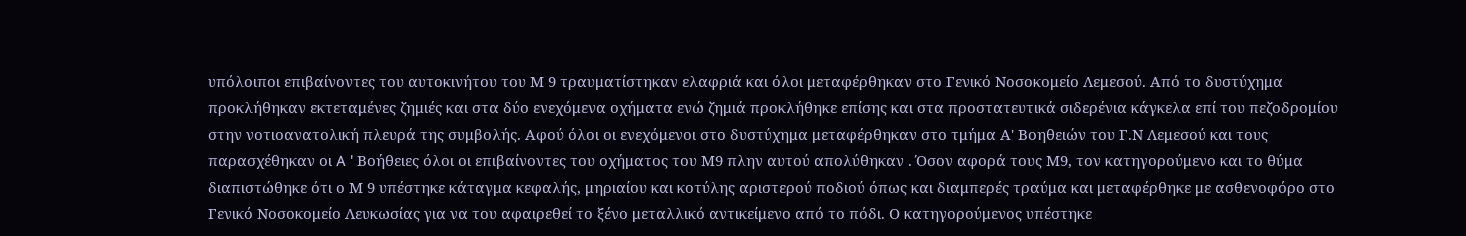υπόλοιποι επιβαίνοντες του αυτοκινήτου του Μ 9 τραυματίστηκαν ελαφριά και όλοι μεταφέρθηκαν στο Γενικό Νοσοκομείο Λεμεσού. Από το δυστύχημα προκλήθηκαν εκτεταμένες ζημιές και στα δύο ενεχόμενα οχήματα ενώ ζημιά προκλήθηκε επίσης και στα προστατευτικά σιδερένια κάγκελα επί του πεζοδρομίου στην νοτιοανατολική πλευρά της συμβολής. Αφού όλοι οι ενεχόμενοι στο δυστύχημα μεταφέρθηκαν στο τμήμα Α' Βοηθειών του Γ.Ν Λεμεσού και τους παρασχέθηκαν οι A ' Βοήθειες όλοι οι επιβαίνοντες του οχήματος του Μ9 πλην αυτού απολύθηκαν . Όσον αφορά τους Μ9, τον κατηγορούμενο και το θύμα διαπιστώθηκε ότι ο Μ 9 υπέστηκε κάταγμα κεφαλής, μηριαίου και κοτύλης αριστερού ποδιού όπως και διαμπερές τραύμα και μεταφέρθηκε με ασθενοφόρο στο Γενικό Νοσοκομείο Λευκωσίας για να του αφαιρεθεί το ξένο μεταλλικό αντικείμενο από το πόδι. Ο κατηγορούμενος υπέστηκε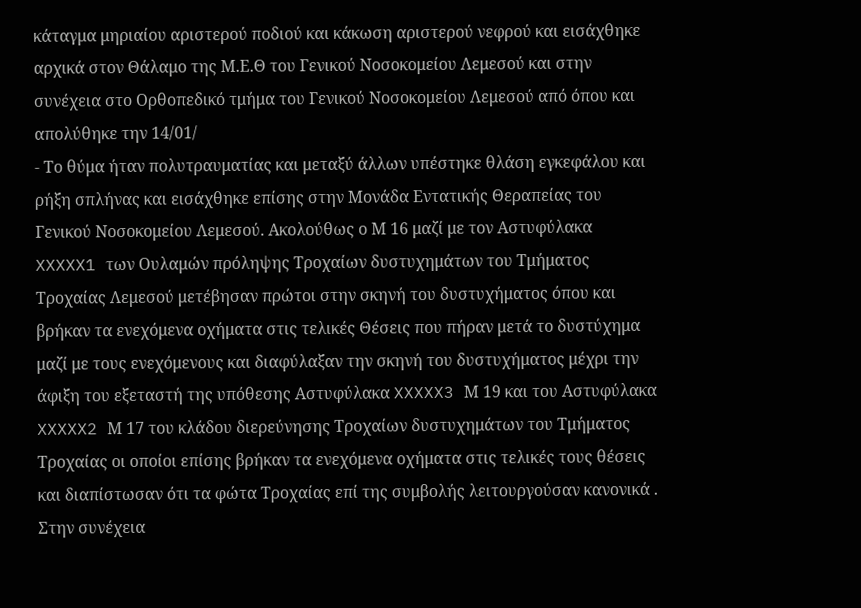κάταγμα μηριαίου αριστερού ποδιού και κάκωση αριστερού νεφρού και εισάχθηκε αρχικά στον Θάλαμο της Μ.Ε.Θ του Γενικού Νοσοκομείου Λεμεσού και στην συνέχεια στο Ορθοπεδικό τμήμα του Γενικού Νοσοκομείου Λεμεσού από όπου και απολύθηκε την 14/01/
- Το θύμα ήταν πολυτραυματίας και μεταξύ άλλων υπέστηκε θλάση εγκεφάλου και ρήξη σπλήνας και εισάχθηκε επίσης στην Μονάδα Εντατικής Θεραπείας του Γενικού Νοσοκομείου Λεμεσού. Ακολούθως ο Μ 16 μαζί με τον Αστυφύλακα XXXXX1 των Ουλαμών πρόληψης Τροχαίων δυστυχημάτων του Τμήματος Τροχαίας Λεμεσού μετέβησαν πρώτοι στην σκηνή του δυστυχήματος όπου και βρήκαν τα ενεχόμενα οχήματα στις τελικές Θέσεις που πήραν μετά το δυστύχημα μαζί με τους ενεχόμενους και διαφύλαξαν την σκηνή του δυστυχήματος μέχρι την άφιξη του εξεταστή της υπόθεσης Αστυφύλακα XXXXX3 Μ 19 και του Αστυφύλακα XXXXX2 Μ 17 του κλάδου διερεύνησης Τροχαίων δυστυχημάτων του Τμήματος Τροχαίας οι οποίοι επίσης βρήκαν τα ενεχόμενα οχήματα στις τελικές τους θέσεις και διαπίστωσαν ότι τα φώτα Τροχαίας επί της συμβολής λειτουργούσαν κανονικά . Στην συνέχεια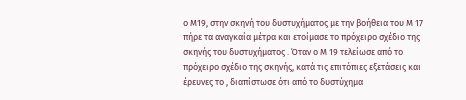ο Μ19, στην σκηνή του δυστυχήματος με την βοήθεια του Μ 17 πήρε τα αναγκαία μέτρα και ετοίμασε το πρόχειρο σχέδιο της σκηνής του δυστυχήματος . Όταν ο Μ 19 τελείωσε από το πρόχειρο σχέδιο της σκηνής, κατά τις επιτόπιες εξετάσεις και έρευνες το , διαπίστωσε ότι από το δυστύχημα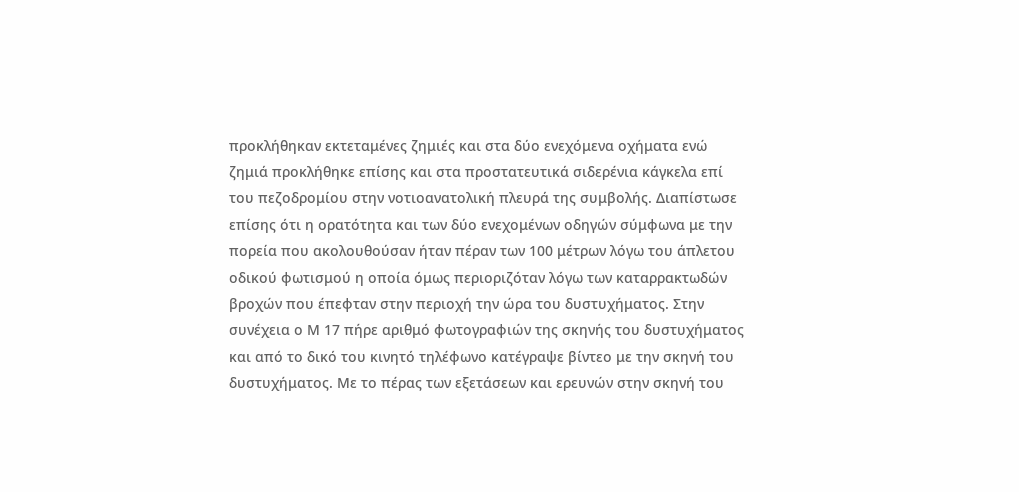προκλήθηκαν εκτεταμένες ζημιές και στα δύο ενεχόμενα οχήματα ενώ ζημιά προκλήθηκε επίσης και στα προστατευτικά σιδερένια κάγκελα επί του πεζοδρομίου στην νοτιοανατολική πλευρά της συμβολής. Διαπίστωσε επίσης ότι η ορατότητα και των δύο ενεχομένων οδηγών σύμφωνα με την πορεία που ακολουθούσαν ήταν πέραν των 100 μέτρων λόγω του άπλετου οδικού φωτισμού η οποία όμως περιοριζόταν λόγω των καταρρακτωδών βροχών που έπεφταν στην περιοχή την ώρα του δυστυχήματος. Στην συνέχεια ο Μ 17 πήρε αριθμό φωτογραφιών της σκηνής του δυστυχήματος και από το δικό του κινητό τηλέφωνο κατέγραψε βίντεο με την σκηνή του δυστυχήματος. Με το πέρας των εξετάσεων και ερευνών στην σκηνή του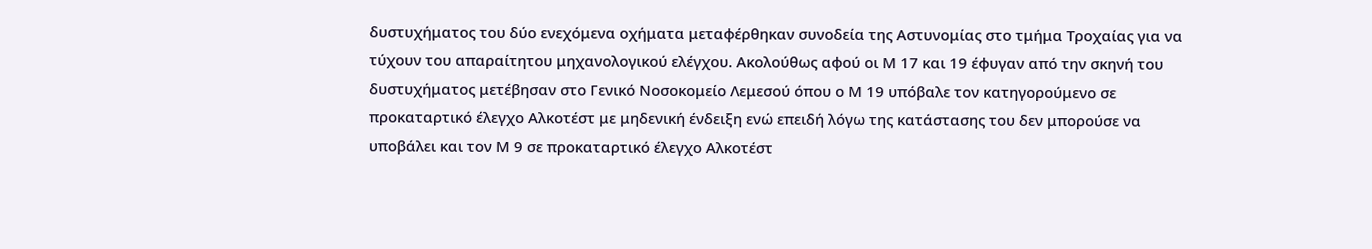δυστυχήματος του δύο ενεχόμενα οχήματα μεταφέρθηκαν συνοδεία της Αστυνομίας στο τμήμα Τροχαίας για να τύχουν του απαραίτητου μηχανολογικού ελέγχου. Ακολούθως αφού οι Μ 17 και 19 έφυγαν από την σκηνή του δυστυχήματος μετέβησαν στο Γενικό Νοσοκομείο Λεμεσού όπου ο Μ 19 υπόβαλε τον κατηγορούμενο σε προκαταρτικό έλεγχο Αλκοτέστ με μηδενική ένδειξη ενώ επειδή λόγω της κατάστασης του δεν μπορούσε να υποβάλει και τον Μ 9 σε προκαταρτικό έλεγχο Αλκοτέστ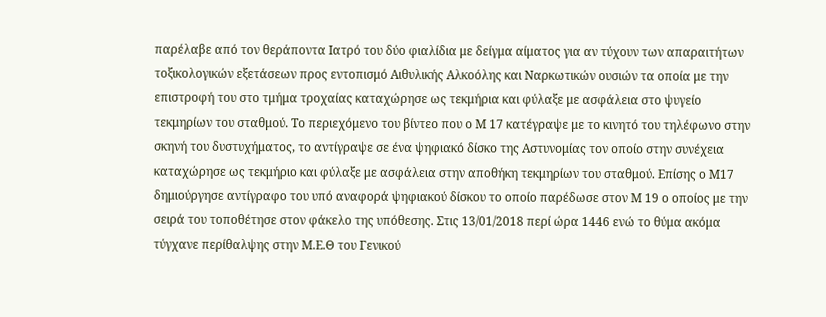παρέλαβε από τον θεράποντα Ιατρό του δύο φιαλίδια με δείγμα αίματος για αν τύχουν των απαραιτήτων τοξικολογικών εξετάσεων προς εντοπισμό Αιθυλικής Αλκοόλης και Ναρκωτικών ουσιών τα οποία με την επιστροφή του στο τμήμα τροχαίας καταχώρησε ως τεκμήρια και φύλαξε με ασφάλεια στο ψυγείο τεκμηρίων του σταθμού. Το περιεχόμενο του βίντεο που ο Μ 17 κατέγραψε με το κινητό του τηλέφωνο στην σκηνή του δυστυχήματος, το αντίγραψε σε ένα ψηφιακό δίσκο της Αστυνομίας τον οποίο στην συνέχεια καταχώρησε ως τεκμήριο και φύλαξε με ασφάλεια στην αποθήκη τεκμηρίων του σταθμού. Επίσης ο Μ17 δημιούργησε αντίγραφο του υπό αναφορά ψηφιακού δίσκου το οποίο παρέδωσε στον Μ 19 ο οποίος με την σειρά του τοποθέτησε στον φάκελο της υπόθεσης. Στις 13/01/2018 περί ώρα 1446 ενώ το θύμα ακόμα τύγχανε περίθαλψης στην Μ.Ε.Θ του Γενικού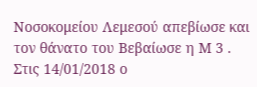Νοσοκομείου Λεμεσού απεβίωσε και τον θάνατο του Βεβαίωσε η Μ 3 . Στις 14/01/2018 ο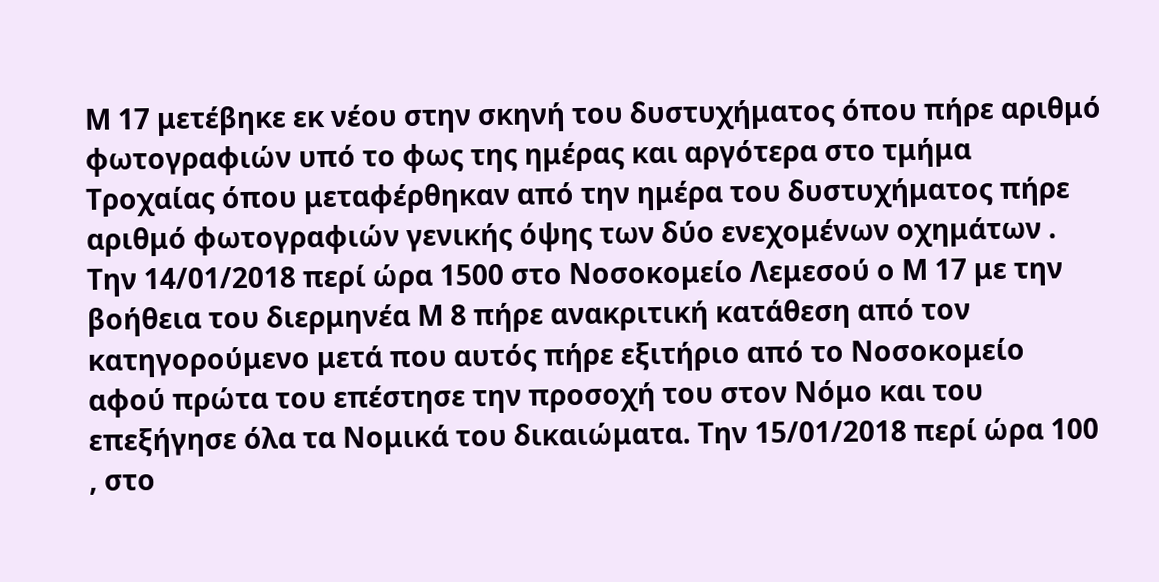Μ 17 μετέβηκε εκ νέου στην σκηνή του δυστυχήματος όπου πήρε αριθμό φωτογραφιών υπό το φως της ημέρας και αργότερα στο τμήμα Τροχαίας όπου μεταφέρθηκαν από την ημέρα του δυστυχήματος πήρε αριθμό φωτογραφιών γενικής όψης των δύο ενεχομένων οχημάτων . Την 14/01/2018 περί ώρα 1500 στο Νοσοκομείο Λεμεσού ο Μ 17 με την βοήθεια του διερμηνέα Μ 8 πήρε ανακριτική κατάθεση από τον κατηγορούμενο μετά που αυτός πήρε εξιτήριο από το Νοσοκομείο αφού πρώτα του επέστησε την προσοχή του στον Νόμο και του επεξήγησε όλα τα Νομικά του δικαιώματα. Την 15/01/2018 περί ώρα 100 , στο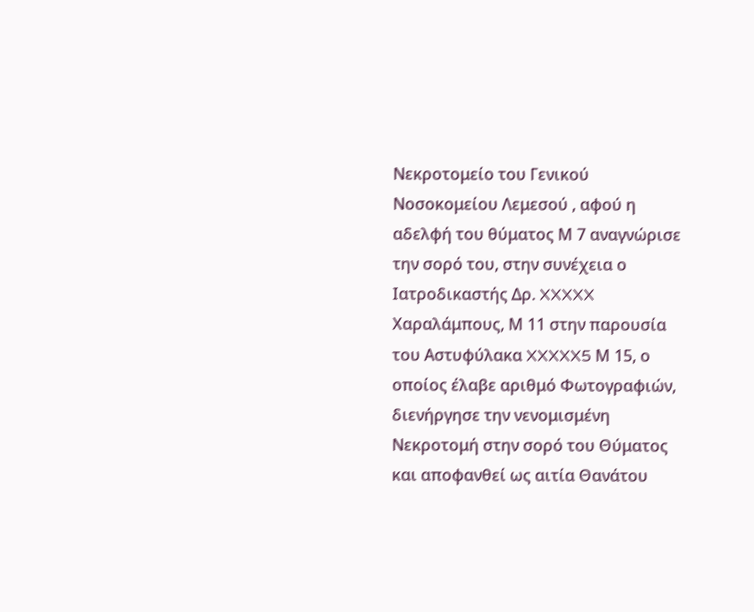Νεκροτομείο του Γενικού Νοσοκομείου Λεμεσού , αφού η αδελφή του θύματος Μ 7 αναγνώρισε την σορό του, στην συνέχεια ο Ιατροδικαστής Δρ. XXXXX Χαραλάμπους, Μ 11 στην παρουσία του Αστυφύλακα XXXXX5 Μ 15, ο οποίος έλαβε αριθμό Φωτογραφιών, διενήργησε την νενομισμένη Νεκροτομή στην σορό του Θύματος και αποφανθεί ως αιτία Θανάτου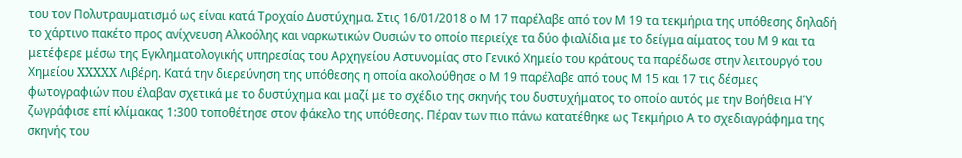του τον Πολυτραυματισμό ως είναι κατά Τροχαίο Δυστύχημα. Στις 16/01/2018 ο Μ 17 παρέλαβε από τον Μ 19 τα τεκμήρια της υπόθεσης δηλαδή το χάρτινο πακέτο προς ανίχνευση Αλκοόλης και ναρκωτικών Ουσιών το οποίο περιείχε τα δύο φιαλίδια με το δείγμα αίματος του Μ 9 και τα μετέφερε μέσω της Εγκληματολογικής υπηρεσίας του Αρχηγείου Αστυνομίας στο Γενικό Χημείο του κράτους τα παρέδωσε στην λειτουργό του Χημείου XXXXX Λιβέρη. Κατά την διερεύνηση της υπόθεσης η οποία ακολούθησε ο Μ 19 παρέλαβε από τους Μ 15 και 17 τις δέσμες φωτογραφιών που έλαβαν σχετικά με το δυστύχημα και μαζί με το σχέδιο της σκηνής του δυστυχήματος το οποίο αυτός με την Βοήθεια ΗΎ ζωγράφισε επί κλίμακας 1:300 τοποθέτησε στον φάκελο της υπόθεσης. Πέραν των πιο πάνω κατατέθηκε ως Τεκμήριο Α το σχεδιαγράφημα της σκηνής του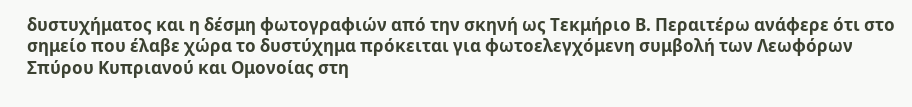δυστυχήματος και η δέσμη φωτογραφιών από την σκηνή ως Τεκμήριο Β. Περαιτέρω ανάφερε ότι στο σημείο που έλαβε χώρα το δυστύχημα πρόκειται για φωτοελεγχόμενη συμβολή των Λεωφόρων Σπύρου Κυπριανού και Ομονοίας στη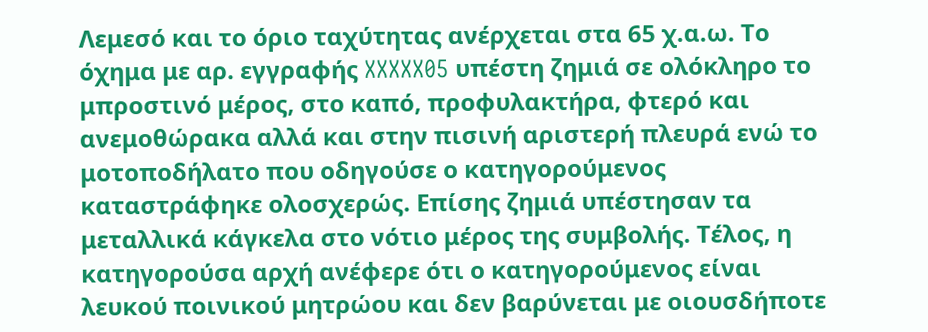Λεμεσό και το όριο ταχύτητας ανέρχεται στα 65 χ.α.ω. Το όχημα με αρ. εγγραφής XXXXX05 υπέστη ζημιά σε ολόκληρο το μπροστινό μέρος, στο καπό, προφυλακτήρα, φτερό και ανεμοθώρακα αλλά και στην πισινή αριστερή πλευρά ενώ το μοτοποδήλατο που οδηγούσε ο κατηγορούμενος καταστράφηκε ολοσχερώς. Επίσης ζημιά υπέστησαν τα μεταλλικά κάγκελα στο νότιο μέρος της συμβολής. Τέλος, η κατηγορούσα αρχή ανέφερε ότι ο κατηγορούμενος είναι λευκού ποινικού μητρώου και δεν βαρύνεται με οιουσδήποτε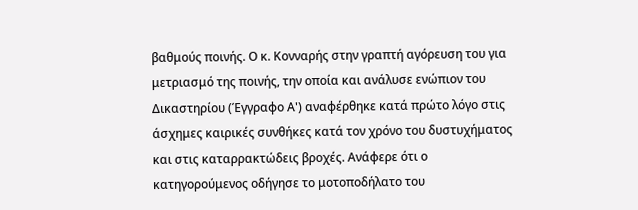βαθμούς ποινής. Ο κ. Κονναρής στην γραπτή αγόρευση του για μετριασμό της ποινής, την οποία και ανάλυσε ενώπιον του Δικαστηρίου (Έγγραφο Α') αναφέρθηκε κατά πρώτο λόγο στις άσχημες καιρικές συνθήκες κατά τον χρόνο του δυστυχήματος και στις καταρρακτώδεις βροχές. Ανάφερε ότι ο κατηγορούμενος οδήγησε το μοτοποδήλατο του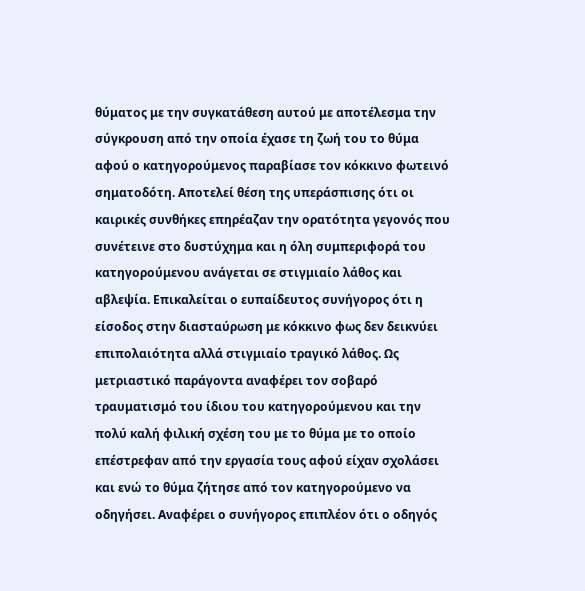θύματος με την συγκατάθεση αυτού με αποτέλεσμα την σύγκρουση από την οποία έχασε τη ζωή του το θύμα αφού ο κατηγορούμενος παραβίασε τον κόκκινο φωτεινό σηματοδότη. Αποτελεί θέση της υπεράσπισης ότι οι καιρικές συνθήκες επηρέαζαν την ορατότητα γεγονός που συνέτεινε στο δυστύχημα και η όλη συμπεριφορά του κατηγορούμενου ανάγεται σε στιγμιαίο λάθος και αβλεψία. Επικαλείται ο ευπαίδευτος συνήγορος ότι η είσοδος στην διασταύρωση με κόκκινο φως δεν δεικνύει επιπολαιότητα αλλά στιγμιαίο τραγικό λάθος. Ως μετριαστικό παράγοντα αναφέρει τον σοβαρό τραυματισμό του ίδιου του κατηγορούμενου και την πολύ καλή φιλική σχέση του με το θύμα με το οποίο επέστρεφαν από την εργασία τους αφού είχαν σχολάσει και ενώ το θύμα ζήτησε από τον κατηγορούμενο να οδηγήσει. Αναφέρει ο συνήγορος επιπλέον ότι ο οδηγός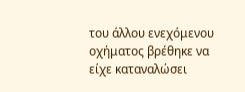του άλλου ενεχόμενου οχήματος βρέθηκε να είχε καταναλώσει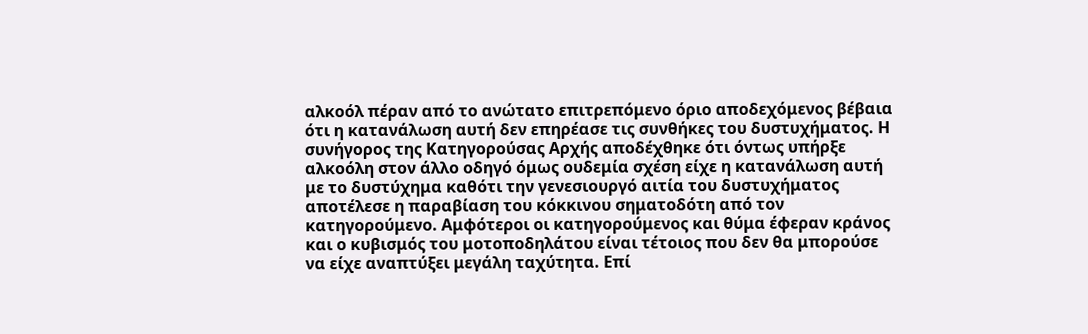αλκοόλ πέραν από το ανώτατο επιτρεπόμενο όριο αποδεχόμενος βέβαια ότι η κατανάλωση αυτή δεν επηρέασε τις συνθήκες του δυστυχήματος. Η συνήγορος της Κατηγορούσας Αρχής αποδέχθηκε ότι όντως υπήρξε αλκοόλη στον άλλο οδηγό όμως ουδεμία σχέση είχε η κατανάλωση αυτή με το δυστύχημα καθότι την γενεσιουργό αιτία του δυστυχήματος αποτέλεσε η παραβίαση του κόκκινου σηματοδότη από τον κατηγορούμενο. Αμφότεροι οι κατηγορούμενος και θύμα έφεραν κράνος και ο κυβισμός του μοτοποδηλάτου είναι τέτοιος που δεν θα μπορούσε να είχε αναπτύξει μεγάλη ταχύτητα. Επί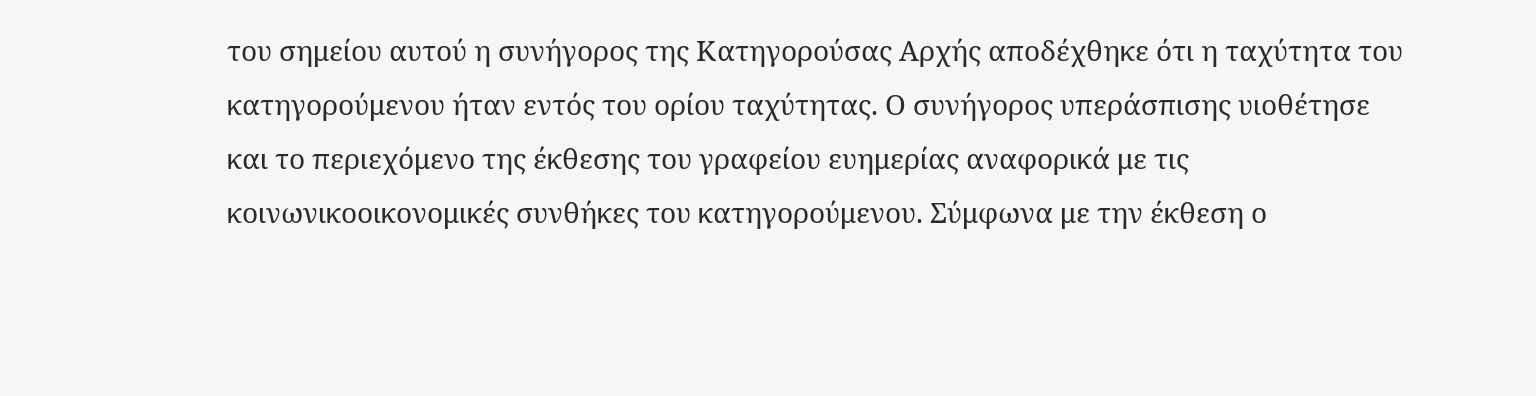του σημείου αυτού η συνήγορος της Κατηγορούσας Αρχής αποδέχθηκε ότι η ταχύτητα του κατηγορούμενου ήταν εντός του ορίου ταχύτητας. Ο συνήγορος υπεράσπισης υιοθέτησε και το περιεχόμενο της έκθεσης του γραφείου ευημερίας αναφορικά με τις κοινωνικοοικονομικές συνθήκες του κατηγορούμενου. Σύμφωνα με την έκθεση ο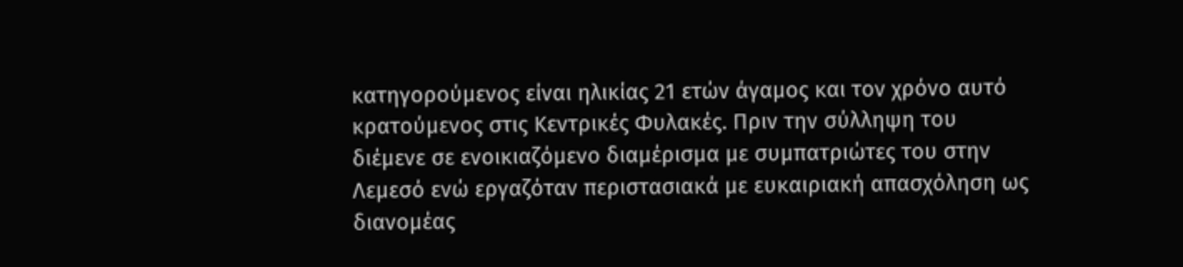κατηγορούμενος είναι ηλικίας 21 ετών άγαμος και τον χρόνο αυτό κρατούμενος στις Κεντρικές Φυλακές. Πριν την σύλληψη του διέμενε σε ενοικιαζόμενο διαμέρισμα με συμπατριώτες του στην Λεμεσό ενώ εργαζόταν περιστασιακά με ευκαιριακή απασχόληση ως διανομέας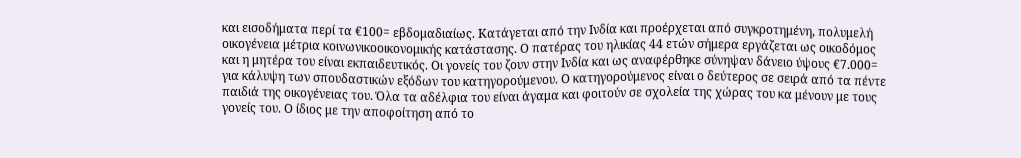και εισοδήματα περί τα €100= εβδομαδιαίως. Κατάγεται από την Ινδία και προέρχεται από συγκροτημένη, πολυμελή οικογένεια μέτρια κοινωνικοοικονομικής κατάστασης. Ο πατέρας του ηλικίας 44 ετών σήμερα εργάζεται ως οικοδόμος και η μητέρα του είναι εκπαιδευτικός. Οι γονείς του ζουν στην Ινδία και ως αναφέρθηκε σύνηψαν δάνειο ύψους €7.000= για κάλυψη των σπουδαστικών εξόδων του κατηγορούμενου. Ο κατηγορούμενος είναι ο δεύτερος σε σειρά από τα πέντε παιδιά της οικογένειας του. Όλα τα αδέλφια του είναι άγαμα και φοιτούν σε σχολεία της χώρας του κα μένουν με τους γονείς του. Ο ίδιος με την αποφοίτηση από το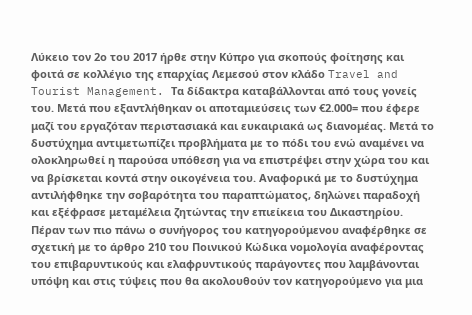Λύκειο τον 2ο του 2017 ήρθε στην Κύπρο για σκοπούς φοίτησης και φοιτά σε κολλέγιο της επαρχίας Λεμεσού στον κλάδο Travel and Tourist Management. Τα δίδακτρα καταβάλλονται από τους γονείς του. Μετά που εξαντλήθηκαν οι αποταμιεύσεις των €2.000= που έφερε μαζί του εργαζόταν περιστασιακά και ευκαιριακά ως διανομέας. Μετά το δυστύχημα αντιμετωπίζει προβλήματα με το πόδι του ενώ αναμένει να ολοκληρωθεί η παρούσα υπόθεση για να επιστρέψει στην χώρα του και να βρίσκεται κοντά στην οικογένεια του. Αναφορικά με το δυστύχημα αντιλήφθηκε την σοβαρότητα του παραπτώματος, δηλώνει παραδοχή και εξέφρασε μεταμέλεια ζητώντας την επιείκεια του Δικαστηρίου. Πέραν των πιο πάνω ο συνήγορος του κατηγορούμενου αναφέρθηκε σε σχετική με το άρθρο 210 του Ποινικού Κώδικα νομολογία αναφέροντας του επιβαρυντικούς και ελαφρυντικούς παράγοντες που λαμβάνονται υπόψη και στις τύψεις που θα ακολουθούν τον κατηγορούμενο για μια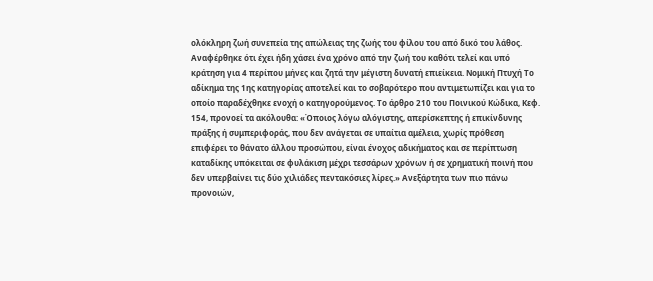ολόκληρη ζωή συνεπεία της απώλειας της ζωής του φίλου του από δικό του λάθος. Αναφέρθηκε ότι έχει ήδη χάσει ένα χρόνο από την ζωή του καθότι τελεί και υπό κράτηση για 4 περίπου μήνες και ζητά την μέγιστη δυνατή επιείκεια. Νομική Πτυχή Το αδίκημα της 1ης κατηγορίας αποτελεί και το σοβαρότερο που αντιμετωπίζει και για το οποίο παραδέχθηκε ενοχή ο κατηγορούμενος. Το άρθρο 210 του Ποινικού Κώδικα, Κεφ. 154, προνοεί τα ακόλουθα: «Όποιος λόγω αλόγιστης, απερίσκεπτης ή επικίνδυνης πράξης ή συμπεριφοράς, που δεν ανάγεται σε υπαίτια αμέλεια, χωρίς πρόθεση επιφέρει το θάνατο άλλου προσώπου, είναι ένοχος αδικήματος και σε περίπτωση καταδίκης υπόκειται σε φυλάκιση μέχρι τεσσάρων χρόνων ή σε χρηματική ποινή που δεν υπερβαίνει τις δύο χιλιάδες πεντακόσιες λίρες.» Ανεξάρτητα των πιο πάνω προνοιών,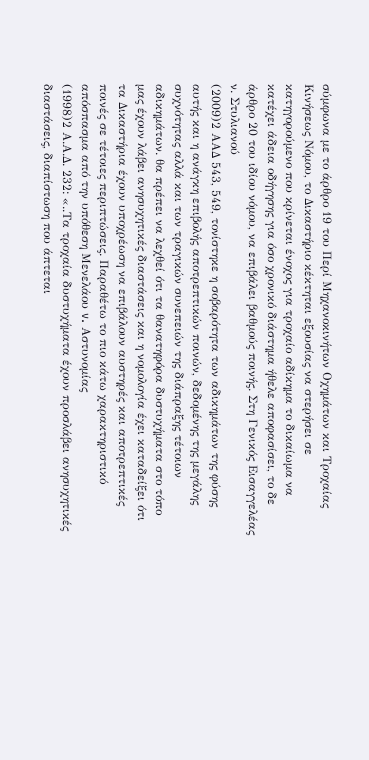σύμφωνα με το άρθρο 19 του Περί Μηχανοκινήτων Οχημάτων και Τροχαίας Κινήσεως Νόμου, το Δικαστήριο κέκτηται εξουσίας να στερήσει σε κατηγορούμενο που κρίνεται ένοχος για τροχαίο αδίκημα το δικαίωμα να κατέχει άδεια οδήγησης για όσο χρονικό διάστημα ήθελε αποφασίσει, το δε άρθρο 20 του ιδίου νόμου, να επιβάλει βαθμούς ποινής. Στη Γενικός Εισαγγελέας ν. Στυλιανού
(2009)2 ΑΑΔ 543, 549, τονίστηκε η σοβαρότητα των αδικημάτων της φύσης αυτής και η ανάγκη επιβολής αποτρεπτικών ποινών, δεδομένης της μεγάλης συχνότητας αλλά και των τραγικών συνεπειών της διάπραξης τέτοιων αδικημάτων. θα πρέπει να λεχθεί ότι τα θανατηφόρα δυστυχήματα στο τόπο μας έχουν λάβει ανησυχητικές διαστάσεις και η νομολογία έχει καταδείξει ότι τα Δικαστήρια έχουν υποχρέωση να επιβάλουν αυστηρές και αποτρεπτικές ποινές σε τέτοιες περιπτώσεις. Παραθέτω το πιο κάτω χαρακτηριστικό απόσπασμα από την υπόθεση Μενελάου v. Αστυνομίας
(1998)2 Α.Α.Δ. 232: «..Τα τροχαία δυστυχήματα έχουν προσλάβει ανησυχητικές διαστάσεις, διαπίστωση που άπτεται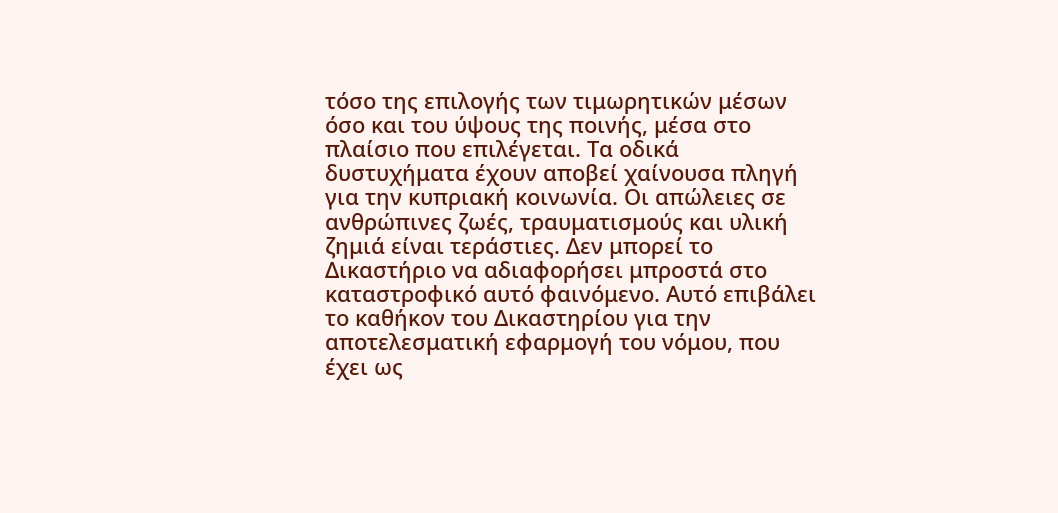τόσο της επιλογής των τιμωρητικών μέσων όσο και του ύψους της ποινής, μέσα στο πλαίσιο που επιλέγεται. Τα οδικά δυστυχήματα έχουν αποβεί χαίνουσα πληγή για την κυπριακή κοινωνία. Οι απώλειες σε ανθρώπινες ζωές, τραυματισμούς και υλική ζημιά είναι τεράστιες. Δεν μπορεί το Δικαστήριο να αδιαφορήσει μπροστά στο καταστροφικό αυτό φαινόμενο. Αυτό επιβάλει το καθήκον του Δικαστηρίου για την αποτελεσματική εφαρμογή του νόμου, που έχει ως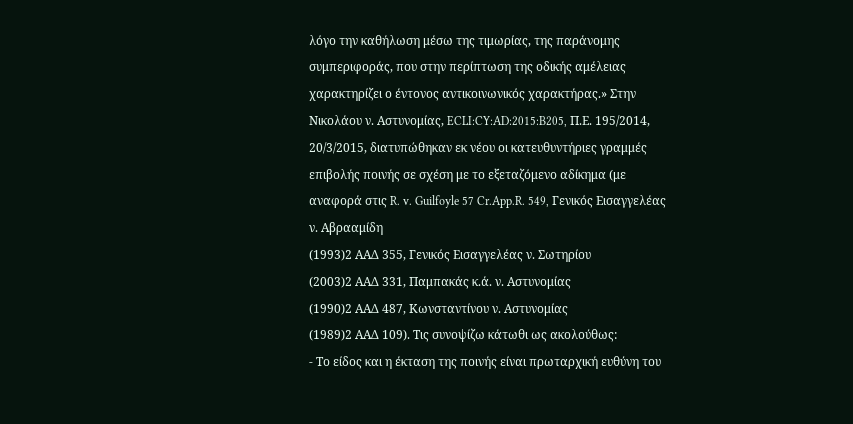λόγο την καθήλωση μέσω της τιμωρίας, της παράνομης συμπεριφοράς, που στην περίπτωση της οδικής αμέλειας χαρακτηρίζει ο έντονος αντικοινωνικός χαρακτήρας.» Στην Νικολάου ν. Αστυνομίας, ECLI:CY:AD:2015:B205, Π.Ε. 195/2014, 20/3/2015, διατυπώθηκαν εκ νέου οι κατευθυντήριες γραμμές επιβολής ποινής σε σχέση με το εξεταζόμενο αδίκημα (με αναφορά στις R. v. Guilfoyle 57 Cr.App.R. 549, Γενικός Εισαγγελέας ν. Αβρααμίδη
(1993)2 ΑΑΔ 355, Γενικός Εισαγγελέας ν. Σωτηρίου
(2003)2 ΑΑΔ 331, Παμπακάς κ.ά. ν. Αστυνομίας
(1990)2 ΑΑΔ 487, Κωνσταντίνου ν. Αστυνομίας
(1989)2 ΑΑΔ 109). Τις συνοψίζω κάτωθι ως ακολούθως:
- Το είδος και η έκταση της ποινής είναι πρωταρχική ευθύνη του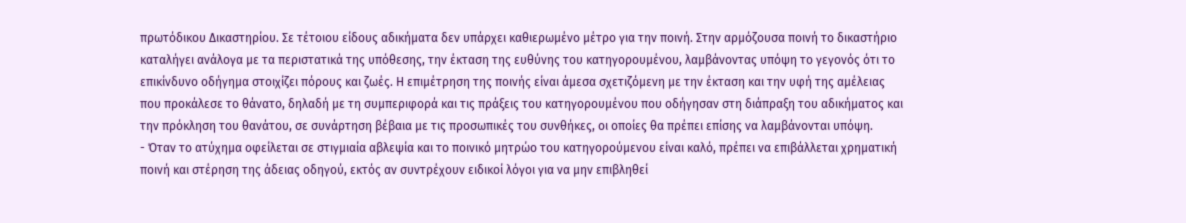πρωτόδικου Δικαστηρίου. Σε τέτοιου είδους αδικήματα δεν υπάρχει καθιερωμένο μέτρο για την ποινή. Στην αρμόζουσα ποινή το δικαστήριο καταλήγει ανάλογα με τα περιστατικά της υπόθεσης, την έκταση της ευθύνης του κατηγορουμένου, λαμβάνοντας υπόψη το γεγονός ότι το επικίνδυνο οδήγημα στοιχίζει πόρους και ζωές. Η επιμέτρηση της ποινής είναι άμεσα σχετιζόμενη με την έκταση και την υφή της αμέλειας που προκάλεσε το θάνατο, δηλαδή με τη συμπεριφορά και τις πράξεις του κατηγορουμένου που οδήγησαν στη διάπραξη του αδικήματος και την πρόκληση του θανάτου, σε συνάρτηση βέβαια με τις προσωπικές του συνθήκες, οι οποίες θα πρέπει επίσης να λαμβάνονται υπόψη.
- Όταν το ατύχημα οφείλεται σε στιγμιαία αβλεψία και το ποινικό μητρώο του κατηγορούμενου είναι καλό, πρέπει να επιβάλλεται χρηματική ποινή και στέρηση της άδειας οδηγού, εκτός αν συντρέχουν ειδικοί λόγοι για να μην επιβληθεί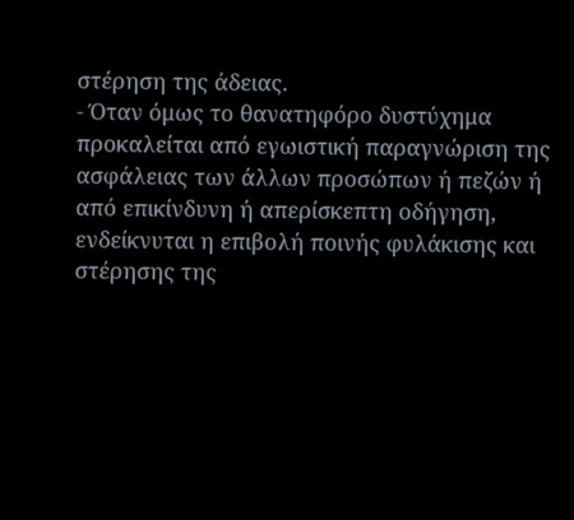στέρηση της άδειας.
- Όταν όμως το θανατηφόρο δυστύχημα προκαλείται από εγωιστική παραγνώριση της ασφάλειας των άλλων προσώπων ή πεζών ή από επικίνδυνη ή απερίσκεπτη οδήγηση, ενδείκνυται η επιβολή ποινής φυλάκισης και στέρησης της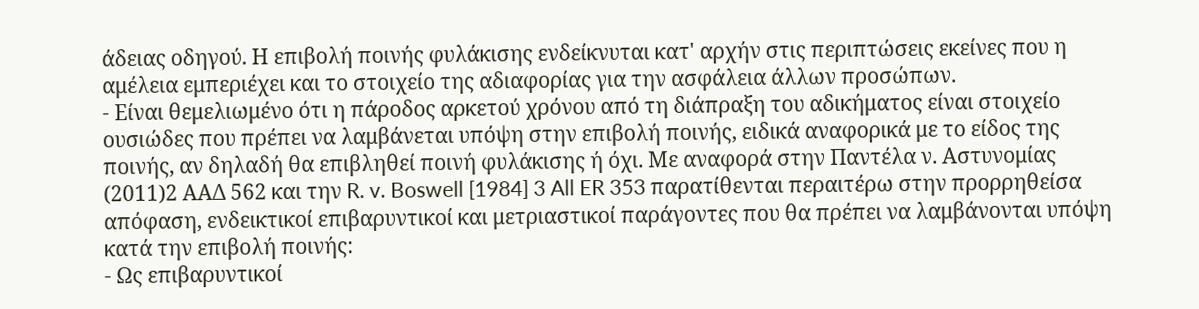άδειας οδηγού. Η επιβολή ποινής φυλάκισης ενδείκνυται κατ' αρχήν στις περιπτώσεις εκείνες που η αμέλεια εμπεριέχει και το στοιχείο της αδιαφορίας για την ασφάλεια άλλων προσώπων.
- Είναι θεμελιωμένο ότι η πάροδος αρκετού χρόνου από τη διάπραξη του αδικήματος είναι στοιχείο ουσιώδες που πρέπει να λαμβάνεται υπόψη στην επιβολή ποινής, ειδικά αναφορικά με το είδος της ποινής, αν δηλαδή θα επιβληθεί ποινή φυλάκισης ή όχι. Με αναφορά στην Παντέλα ν. Αστυνομίας
(2011)2 ΑΑΔ 562 και την R. v. Boswell [1984] 3 All ER 353 παρατίθενται περαιτέρω στην προρρηθείσα απόφαση, ενδεικτικοί επιβαρυντικοί και μετριαστικοί παράγοντες που θα πρέπει να λαμβάνονται υπόψη κατά την επιβολή ποινής:
- Ως επιβαρυντικοί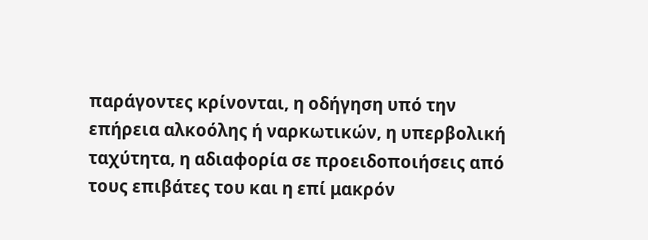παράγοντες κρίνονται, η οδήγηση υπό την επήρεια αλκοόλης ή ναρκωτικών, η υπερβολική ταχύτητα, η αδιαφορία σε προειδοποιήσεις από τους επιβάτες του και η επί μακρόν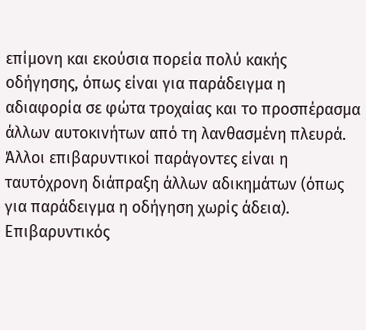επίμονη και εκούσια πορεία πολύ κακής οδήγησης, όπως είναι για παράδειγμα η αδιαφορία σε φώτα τροχαίας και το προσπέρασμα άλλων αυτοκινήτων από τη λανθασμένη πλευρά. Άλλοι επιβαρυντικοί παράγοντες είναι η ταυτόχρονη διάπραξη άλλων αδικημάτων (όπως για παράδειγμα η οδήγηση χωρίς άδεια). Επιβαρυντικός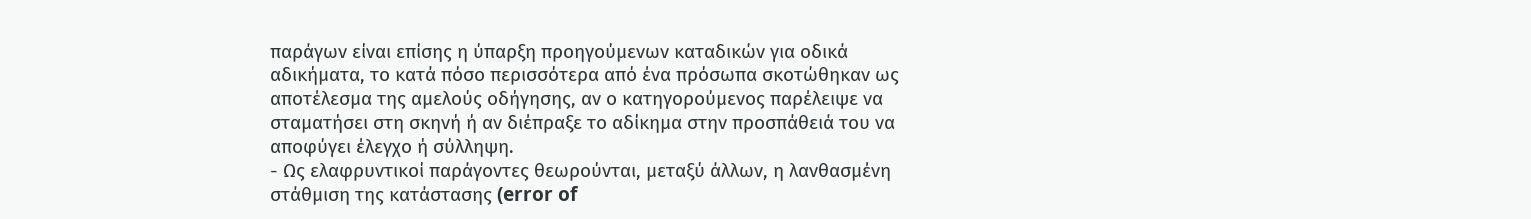παράγων είναι επίσης η ύπαρξη προηγούμενων καταδικών για οδικά αδικήματα, το κατά πόσο περισσότερα από ένα πρόσωπα σκοτώθηκαν ως αποτέλεσμα της αμελούς οδήγησης, αν ο κατηγορούμενος παρέλειψε να σταματήσει στη σκηνή ή αν διέπραξε το αδίκημα στην προσπάθειά του να αποφύγει έλεγχο ή σύλληψη.
- Ως ελαφρυντικοί παράγοντες θεωρούνται, μεταξύ άλλων, η λανθασμένη στάθμιση της κατάστασης (error of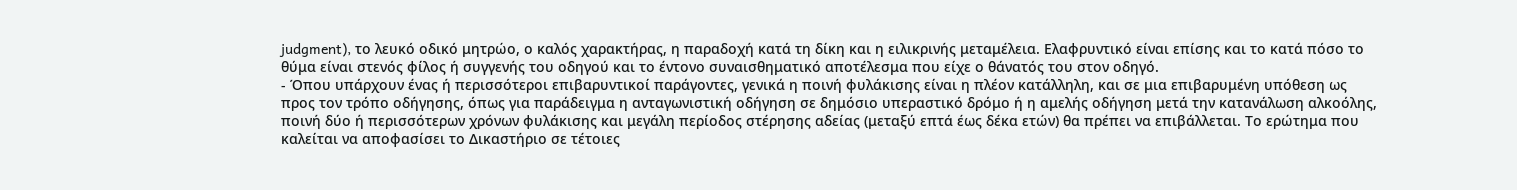judgment), το λευκό οδικό μητρώο, ο καλός χαρακτήρας, η παραδοχή κατά τη δίκη και η ειλικρινής μεταμέλεια. Ελαφρυντικό είναι επίσης και το κατά πόσο το θύμα είναι στενός φίλος ή συγγενής του οδηγού και το έντονο συναισθηματικό αποτέλεσμα που είχε ο θάνατός του στον οδηγό.
- Όπου υπάρχουν ένας ή περισσότεροι επιβαρυντικοί παράγοντες, γενικά η ποινή φυλάκισης είναι η πλέον κατάλληλη, και σε μια επιβαρυμένη υπόθεση ως προς τον τρόπο οδήγησης, όπως για παράδειγμα η ανταγωνιστική οδήγηση σε δημόσιο υπεραστικό δρόμο ή η αμελής οδήγηση μετά την κατανάλωση αλκοόλης, ποινή δύο ή περισσότερων χρόνων φυλάκισης και μεγάλη περίοδος στέρησης αδείας (μεταξύ επτά έως δέκα ετών) θα πρέπει να επιβάλλεται. Το ερώτημα που καλείται να αποφασίσει το Δικαστήριο σε τέτοιες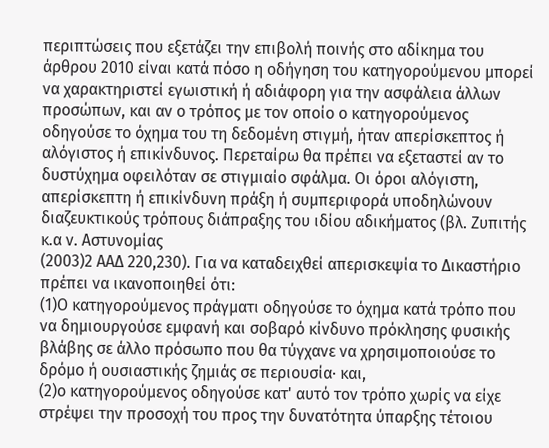περιπτώσεις που εξετάζει την επιβολή ποινής στο αδίκημα του άρθρου 2010 είναι κατά πόσο η οδήγηση του κατηγορούμενου μπορεί να χαρακτηριστεί εγωιστική ή αδιάφορη για την ασφάλεια άλλων προσώπων, και αν ο τρόπος με τον οποίο ο κατηγορούμενος οδηγούσε το όχημα του τη δεδομένη στιγμή, ήταν απερίσκεπτος ή αλόγιστος ή επικίνδυνος. Περεταίρω θα πρέπει να εξεταστεί αν το δυστύχημα οφειλόταν σε στιγμιαίο σφάλμα. Οι όροι αλόγιστη, απερίσκεπτη ή επικίνδυνη πράξη ή συμπεριφορά υποδηλώνουν διαζευκτικούς τρόπους διάπραξης του ιδίου αδικήματος (βλ. Ζυπιτής κ.α ν. Αστυνομίας
(2003)2 ΑΑΔ 220,230). Για να καταδειχθεί απερισκεψία το Δικαστήριο πρέπει να ικανοποιηθεί ότι:
(1)Ο κατηγορούμενος πράγματι οδηγούσε το όχημα κατά τρόπο που να δημιουργούσε εμφανή και σοβαρό κίνδυνο πρόκλησης φυσικής βλάβης σε άλλο πρόσωπο που θα τύγχανε να χρησιμοποιούσε το δρόμο ή ουσιαστικής ζημιάς σε περιουσία· και,
(2)ο κατηγορούμενος οδηγούσε κατ' αυτό τον τρόπο χωρίς να είχε στρέψει την προσοχή του προς την δυνατότητα ύπαρξης τέτοιου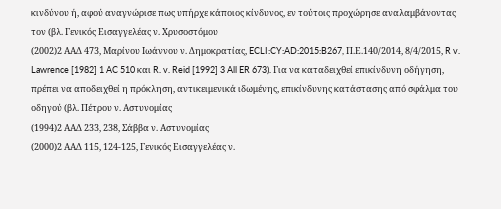κινδύνου ή, αφού αναγνώρισε πως υπήρχε κάποιος κίνδυνος, εν τούτοις προχώρησε αναλαμβάνοντας τον (βλ. Γενικός Εισαγγελέας ν. Χρυσοστόμου
(2002)2 ΑΑΔ 473, Μαρίνου Ιωάννου ν. Δημοκρατίας, ECLI:CY:AD:2015:B267, Π.Ε.140/2014, 8/4/2015, R v. Lawrence [1982] 1 AC 510 και R. v. Reid [1992] 3 All ER 673). Για να καταδειχθεί επικίνδυνη οδήγηση, πρέπει να αποδειχθεί η πρόκληση, αντικειμενικά ιδωμένης, επικίνδυνης κατάστασης από σφάλμα του οδηγού (βλ. Πέτρου ν. Αστυνομίας
(1994)2 ΑΑΔ 233, 238, Σάββα ν. Αστυνομίας
(2000)2 ΑΑΔ 115, 124-125, Γενικός Εισαγγελέας ν.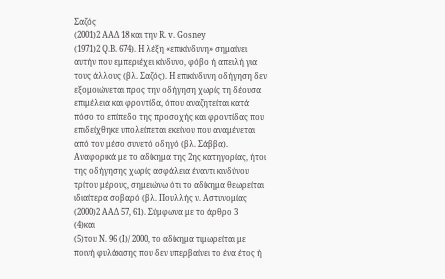Σαζός
(2001)2 ΑΑΔ 18 και την R. v. Gosney
(1971)2 Q.Β. 674). Η λέξη «επικίνδυνη» σημαίνει αυτήν που εμπεριέχει κίνδυνο, φόβο ή απειλή για τους άλλους (βλ. Σαζός). Η επικίνδυνη οδήγηση δεν εξομοιώνεται προς την οδήγηση χωρίς τη δέουσα επιμέλεια και φροντίδα, όπου αναζητείται κατά πόσο το επίπεδο της προσοχής και φροντίδας που επιδείχθηκε υπολείπεται εκείνου που αναμένεται από τον μέσο συνετό οδηγό (βλ. Σάββα). Αναφορικά με το αδίκημα της 2ης κατηγορίας, ήτοι της οδήγησης χωρίς ασφάλεια έναντι κινδύνου τρίτου μέρους, σημειώνω ότι το αδίκημα θεωρείται ιδιαίτερα σοβαρό (βλ. Πουλλής ν. Αστυνομίας
(2000)2 ΑΑΔ 57, 61). Σύμφωνα με το άρθρο 3
(4)και
(5)του Ν. 96 (Ι)/ 2000, το αδίκημα τιμωρείται με ποινή φυλάκισης που δεν υπερβαίνει το ένα έτος ή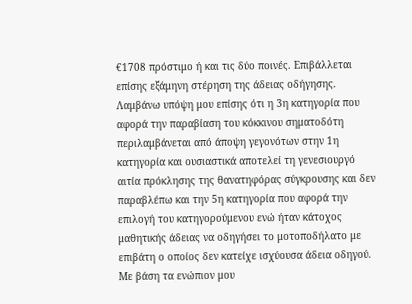€1708 πρόστιμο ή και τις δύο ποινές. Επιβάλλεται επίσης εξάμηνη στέρηση της άδειας οδήγησης. Λαμβάνω υπόψη μου επίσης ότι η 3η κατηγορία που αφορά την παραβίαση του κόκκινου σηματοδότη περιλαμβάνεται από άποψη γεγονότων στην 1η κατηγορία και ουσιαστικά αποτελεί τη γενεσιουργό αιτία πρόκλησης της θανατηφόρας σύγκρουσης και δεν παραβλέπω και την 5η κατηγορία που αφορά την επιλογή του κατηγορούμενου ενώ ήταν κάτοχος μαθητικής άδειας να οδηγήσει το μοτοποδήλατο με επιβάτη ο οποίος δεν κατείχε ισχύουσα άδεια οδηγού. Με βάση τα ενώπιον μου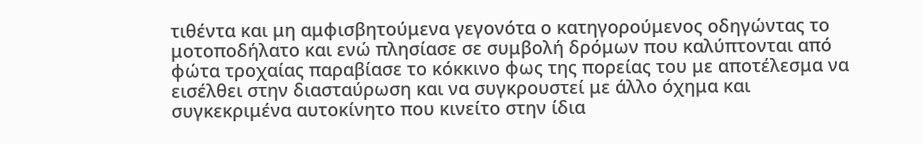τιθέντα και μη αμφισβητούμενα γεγονότα ο κατηγορούμενος οδηγώντας το μοτοποδήλατο και ενώ πλησίασε σε συμβολή δρόμων που καλύπτονται από φώτα τροχαίας παραβίασε το κόκκινο φως της πορείας του με αποτέλεσμα να εισέλθει στην διασταύρωση και να συγκρουστεί με άλλο όχημα και συγκεκριμένα αυτοκίνητο που κινείτο στην ίδια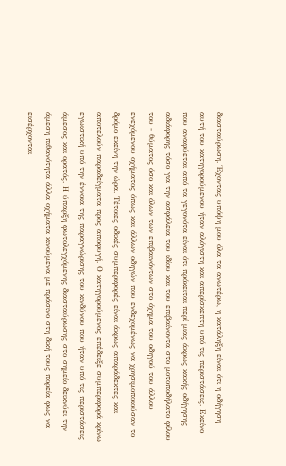διασταύρωση. Έχοντας υπόψη μου όλα τα ανωτέρω, η κατάληξη είναι ότι η οδήγηση αυτή του κατηγορούμενου ήταν αλόγιστη και απερίσκεπτη υπό τις περιστάσεις. Εκείνο που αναφύεται από τα γεγονότα είναι ότι πρόκειται περί μιας άκρως κακής οδήγησης αδιάφορης τόσο για την ασφάλεια του ιδίου και του επιβαίνοντα στο μοτοποδήλατο φίλου του - θύματος όσο και όλων των επιβαινόντων στο όχημα του οδηγού του άλλου ενεχόμενου οχήματος όπως και άλλων οδηγών που ενδεχομένως να χρησιμοποιούσαν το δρόμο εκείνη την ώρα. Τέτοιες οδικές συμπεριφορές είναι άκρως απαράδεκτες και αποτελούν παραδείγματα προς αποφυγή. Ο κατηγορούμενος επέδειξε συμπεριφορά κρίνω εγωιστική υπό την έννοια της παραγνώρισης του κινδύνου που ήταν υπό τις περιστάσεις άμεσος και ορατός. Η ύπαρξη φωτολεγχόμενης διασταύρωσης στο σημείο δεικνύει την άμεση πιθανότητα άλλα οχήματα κινούμενα με πράσινο στη δική τους πορεία φως να εισέρχονται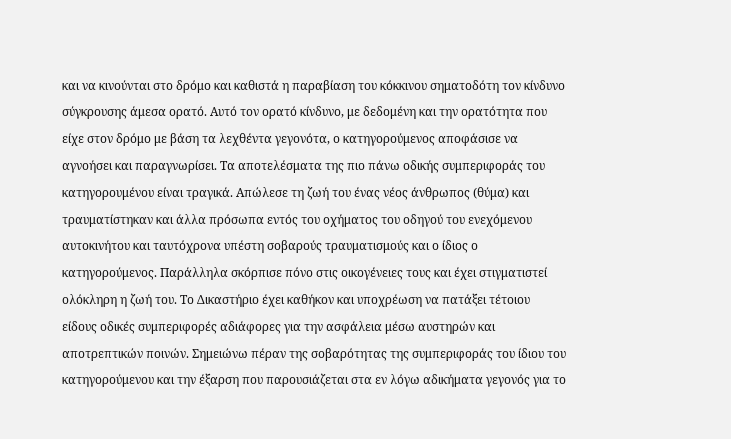και να κινούνται στο δρόμο και καθιστά η παραβίαση του κόκκινου σηματοδότη τον κίνδυνο σύγκρουσης άμεσα ορατό. Αυτό τον ορατό κίνδυνο, με δεδομένη και την ορατότητα που είχε στον δρόμο με βάση τα λεχθέντα γεγονότα, ο κατηγορούμενος αποφάσισε να αγνοήσει και παραγνωρίσει. Τα αποτελέσματα της πιο πάνω οδικής συμπεριφοράς του κατηγορουμένου είναι τραγικά. Απώλεσε τη ζωή του ένας νέος άνθρωπος (θύμα) και τραυματίστηκαν και άλλα πρόσωπα εντός του οχήματος του οδηγού του ενεχόμενου αυτοκινήτου και ταυτόχρονα υπέστη σοβαρούς τραυματισμούς και ο ίδιος ο κατηγορούμενος. Παράλληλα σκόρπισε πόνο στις οικογένειες τους και έχει στιγματιστεί ολόκληρη η ζωή του. Το Δικαστήριο έχει καθήκον και υποχρέωση να πατάξει τέτοιου είδους οδικές συμπεριφορές αδιάφορες για την ασφάλεια μέσω αυστηρών και αποτρεπτικών ποινών. Σημειώνω πέραν της σοβαρότητας της συμπεριφοράς του ίδιου του κατηγορούμενου και την έξαρση που παρουσιάζεται στα εν λόγω αδικήματα γεγονός για το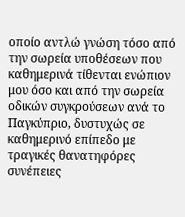οποίο αντλώ γνώση τόσο από την σωρεία υποθέσεων που καθημερινά τίθενται ενώπιον μου όσο και από την σωρεία οδικών συγκρούσεων ανά το Παγκύπριο, δυστυχώς σε καθημερινό επίπεδο με τραγικές θανατηφόρες συνέπειες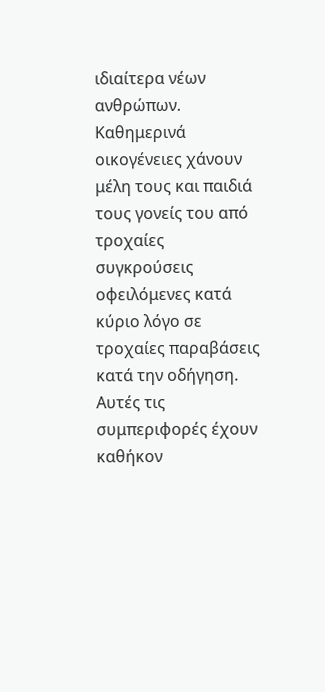ιδιαίτερα νέων ανθρώπων. Καθημερινά οικογένειες χάνουν μέλη τους και παιδιά τους γονείς του από τροχαίες συγκρούσεις οφειλόμενες κατά κύριο λόγο σε τροχαίες παραβάσεις κατά την οδήγηση. Αυτές τις συμπεριφορές έχουν καθήκον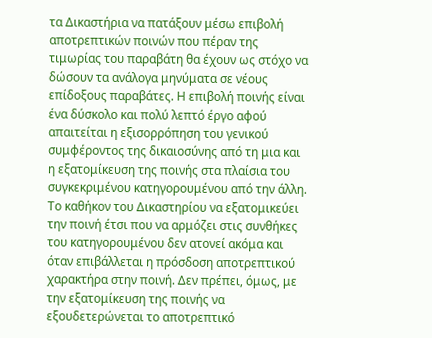τα Δικαστήρια να πατάξουν μέσω επιβολή αποτρεπτικών ποινών που πέραν της τιμωρίας του παραβάτη θα έχουν ως στόχο να δώσουν τα ανάλογα μηνύματα σε νέους επίδοξους παραβάτες. Η επιβολή ποινής είναι ένα δύσκολο και πολύ λεπτό έργο αφού απαιτείται η εξισορρόπηση του γενικού συμφέροντος της δικαιοσύνης από τη μια και η εξατομίκευση της ποινής στα πλαίσια του συγκεκριμένου κατηγορουμένου από την άλλη. Το καθήκον του Δικαστηρίου να εξατομικεύει την ποινή έτσι που να αρμόζει στις συνθήκες του κατηγορουμένου δεν ατονεί ακόμα και όταν επιβάλλεται η πρόσδοση αποτρεπτικού χαρακτήρα στην ποινή. Δεν πρέπει, όμως, με την εξατομίκευση της ποινής να εξουδετερώνεται το αποτρεπτικό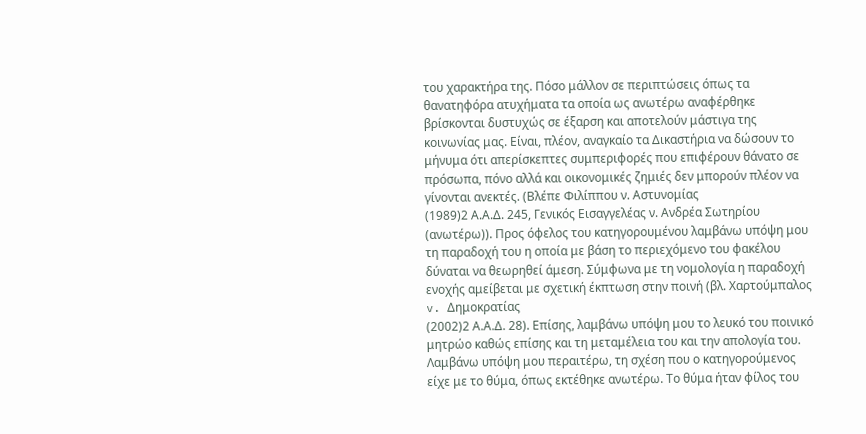του χαρακτήρα της. Πόσο μάλλον σε περιπτώσεις όπως τα θανατηφόρα ατυχήματα τα οποία ως ανωτέρω αναφέρθηκε βρίσκονται δυστυχώς σε έξαρση και αποτελούν μάστιγα της κοινωνίας μας. Είναι, πλέον, αναγκαίο τα Δικαστήρια να δώσουν το μήνυμα ότι απερίσκεπτες συμπεριφορές που επιφέρουν θάνατο σε πρόσωπα, πόνο αλλά και οικονομικές ζημιές δεν μπορούν πλέον να γίνονται ανεκτές. (Βλέπε Φιλίππου ν. Αστυνομίας
(1989)2 Α.Α.Δ. 245, Γενικός Εισαγγελέας ν. Ανδρέα Σωτηρίου (ανωτέρω)). Προς όφελος του κατηγορουμένου λαμβάνω υπόψη μου τη παραδοχή του η οποία με βάση το περιεχόμενο του φακέλου δύναται να θεωρηθεί άμεση. Σύμφωνα με τη νομολογία η παραδοχή ενοχής αμείβεται με σχετική έκπτωση στην ποινή (βλ. Χαρτούμπαλος v. Δημοκρατίας
(2002)2 Α.Α.Δ. 28). Επίσης, λαμβάνω υπόψη μου το λευκό του ποινικό μητρώο καθώς επίσης και τη μεταμέλεια του και την απολογία του. Λαμβάνω υπόψη μου περαιτέρω, τη σχέση που ο κατηγορούμενος είχε με το θύμα, όπως εκτέθηκε ανωτέρω. Το θύμα ήταν φίλος του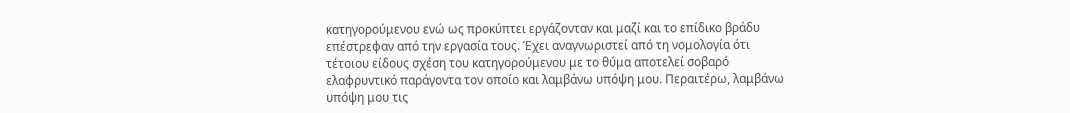κατηγορούμενου ενώ ως προκύπτει εργάζονταν και μαζί και το επίδικο βράδυ επέστρεφαν από την εργασία τους. Έχει αναγνωριστεί από τη νομολογία ότι τέτοιου είδους σχέση του κατηγορούμενου με το θύμα αποτελεί σοβαρό ελαφρυντικό παράγοντα τον οποίο και λαμβάνω υπόψη μου. Περαιτέρω, λαμβάνω υπόψη μου τις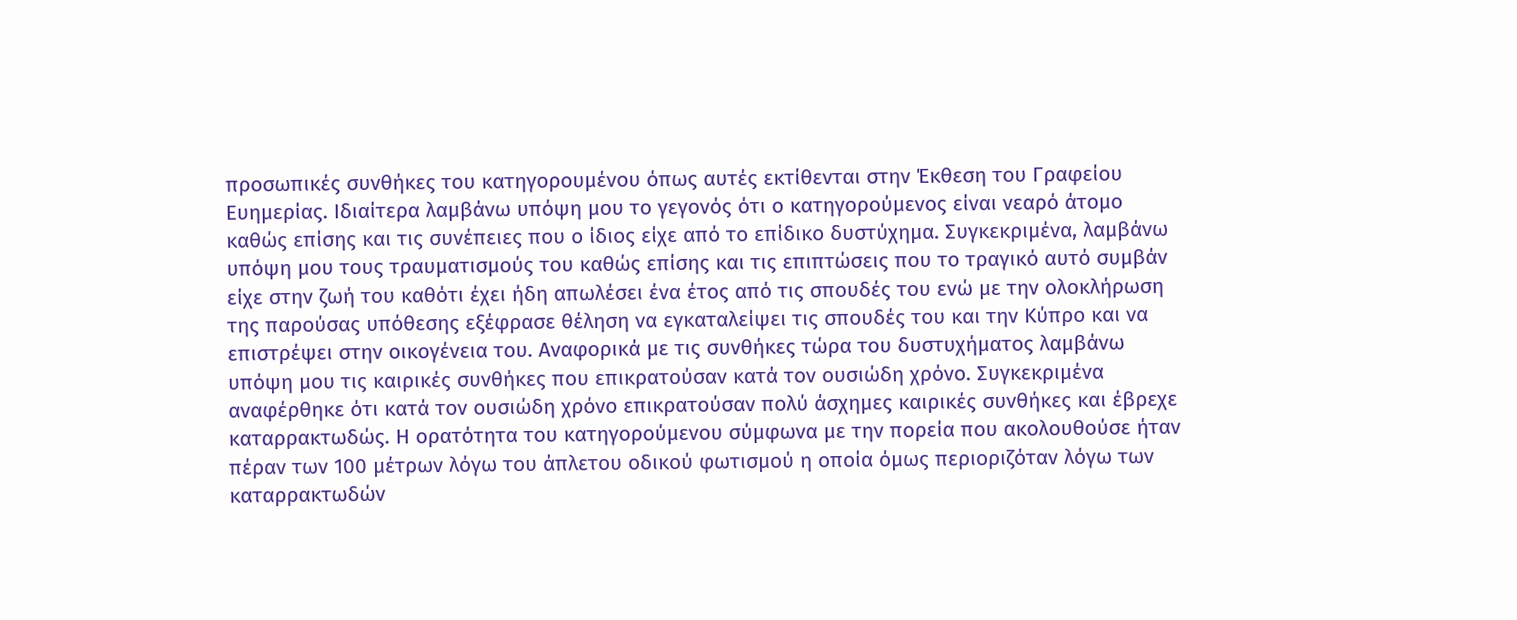προσωπικές συνθήκες του κατηγορουμένου όπως αυτές εκτίθενται στην Έκθεση του Γραφείου Ευημερίας. Ιδιαίτερα λαμβάνω υπόψη μου το γεγονός ότι ο κατηγορούμενος είναι νεαρό άτομο καθώς επίσης και τις συνέπειες που ο ίδιος είχε από το επίδικο δυστύχημα. Συγκεκριμένα, λαμβάνω υπόψη μου τους τραυματισμούς του καθώς επίσης και τις επιπτώσεις που το τραγικό αυτό συμβάν είχε στην ζωή του καθότι έχει ήδη απωλέσει ένα έτος από τις σπουδές του ενώ με την ολοκλήρωση της παρούσας υπόθεσης εξέφρασε θέληση να εγκαταλείψει τις σπουδές του και την Κύπρο και να επιστρέψει στην οικογένεια του. Αναφορικά με τις συνθήκες τώρα του δυστυχήματος λαμβάνω υπόψη μου τις καιρικές συνθήκες που επικρατούσαν κατά τον ουσιώδη χρόνο. Συγκεκριμένα αναφέρθηκε ότι κατά τον ουσιώδη χρόνο επικρατούσαν πολύ άσχημες καιρικές συνθήκες και έβρεχε καταρρακτωδώς. Η ορατότητα του κατηγορούμενου σύμφωνα με την πορεία που ακολουθούσε ήταν πέραν των 100 μέτρων λόγω του άπλετου οδικού φωτισμού η οποία όμως περιοριζόταν λόγω των καταρρακτωδών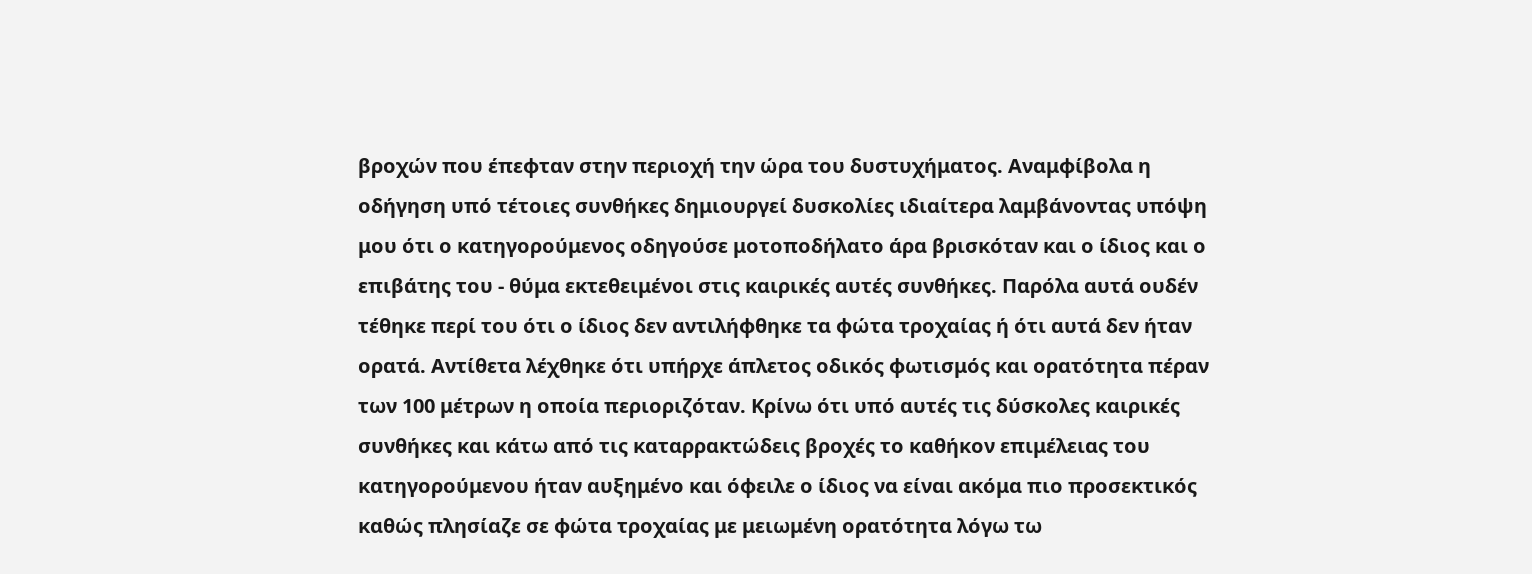βροχών που έπεφταν στην περιοχή την ώρα του δυστυχήματος. Αναμφίβολα η οδήγηση υπό τέτοιες συνθήκες δημιουργεί δυσκολίες ιδιαίτερα λαμβάνοντας υπόψη μου ότι ο κατηγορούμενος οδηγούσε μοτοποδήλατο άρα βρισκόταν και ο ίδιος και ο επιβάτης του - θύμα εκτεθειμένοι στις καιρικές αυτές συνθήκες. Παρόλα αυτά ουδέν τέθηκε περί του ότι ο ίδιος δεν αντιλήφθηκε τα φώτα τροχαίας ή ότι αυτά δεν ήταν ορατά. Αντίθετα λέχθηκε ότι υπήρχε άπλετος οδικός φωτισμός και ορατότητα πέραν των 100 μέτρων η οποία περιοριζόταν. Κρίνω ότι υπό αυτές τις δύσκολες καιρικές συνθήκες και κάτω από τις καταρρακτώδεις βροχές το καθήκον επιμέλειας του κατηγορούμενου ήταν αυξημένο και όφειλε ο ίδιος να είναι ακόμα πιο προσεκτικός καθώς πλησίαζε σε φώτα τροχαίας με μειωμένη ορατότητα λόγω τω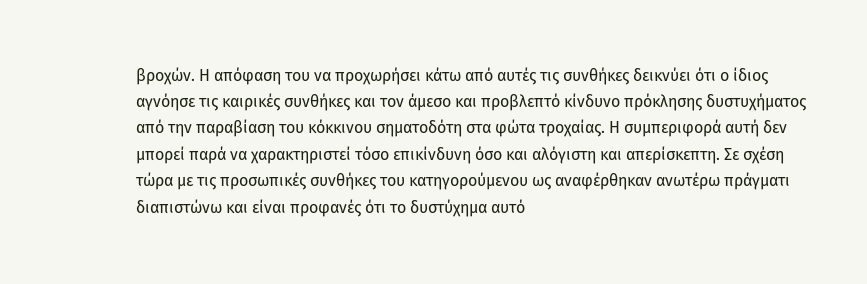βροχών. Η απόφαση του να προχωρήσει κάτω από αυτές τις συνθήκες δεικνύει ότι ο ίδιος αγνόησε τις καιρικές συνθήκες και τον άμεσο και προβλεπτό κίνδυνο πρόκλησης δυστυχήματος από την παραβίαση του κόκκινου σηματοδότη στα φώτα τροχαίας. Η συμπεριφορά αυτή δεν μπορεί παρά να χαρακτηριστεί τόσο επικίνδυνη όσο και αλόγιστη και απερίσκεπτη. Σε σχέση τώρα με τις προσωπικές συνθήκες του κατηγορούμενου ως αναφέρθηκαν ανωτέρω πράγματι διαπιστώνω και είναι προφανές ότι το δυστύχημα αυτό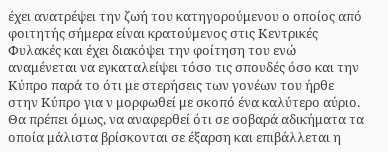έχει ανατρέψει την ζωή του κατηγορούμενου ο οποίος από φοιτητής σήμερα είναι κρατούμενος στις Κεντρικές Φυλακές και έχει διακόψει την φοίτηση του ενώ αναμένεται να εγκαταλείψει τόσο τις σπουδές όσο και την Κύπρο παρά το ότι με στερήσεις των γονέων του ήρθε στην Κύπρο για ν μορφωθεί με σκοπό ένα καλύτερο αύριο. Θα πρέπει όμως, να αναφερθεί ότι σε σοβαρά αδικήματα τα οποία μάλιστα βρίσκονται σε έξαρση και επιβάλλεται η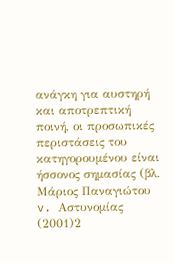ανάγκη για αυστηρή και αποτρεπτική ποινή, οι προσωπικές περιστάσεις του κατηγορουμένου είναι ήσσονος σημασίας (βλ. Μάριος Παναγιώτου v. Aστυνομίας
(2001)2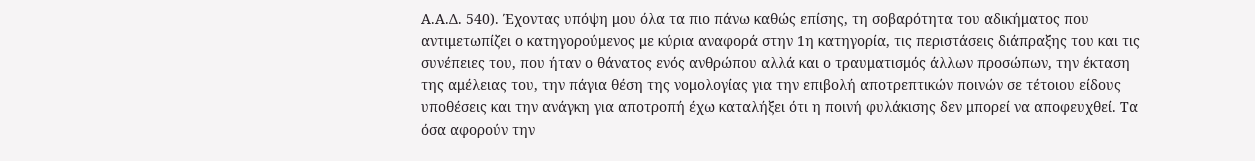Α.Α.Δ. 540). Έχοντας υπόψη μου όλα τα πιο πάνω καθώς επίσης, τη σοβαρότητα του αδικήματος που αντιμετωπίζει ο κατηγορούμενος με κύρια αναφορά στην 1η κατηγορία, τις περιστάσεις διάπραξης του και τις συνέπειες του, που ήταν ο θάνατος ενός ανθρώπου αλλά και ο τραυματισμός άλλων προσώπων, την έκταση της αμέλειας του, την πάγια θέση της νομολογίας για την επιβολή αποτρεπτικών ποινών σε τέτοιου είδους υποθέσεις και την ανάγκη για αποτροπή έχω καταλήξει ότι η ποινή φυλάκισης δεν μπορεί να αποφευχθεί. Τα όσα αφορούν την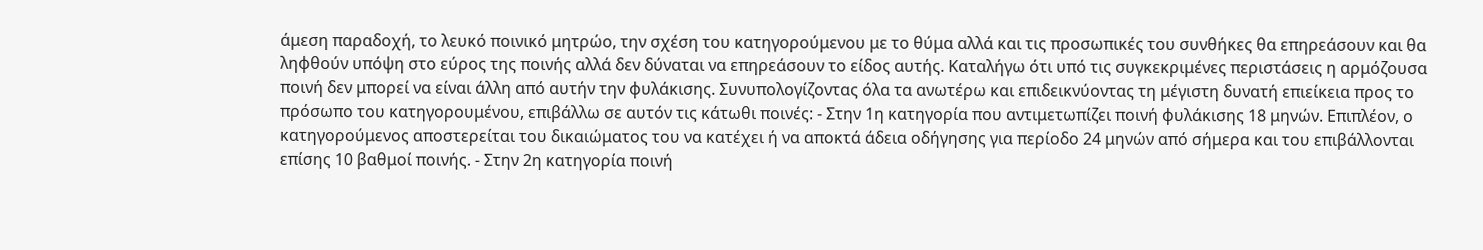άμεση παραδοχή, το λευκό ποινικό μητρώο, την σχέση του κατηγορούμενου με το θύμα αλλά και τις προσωπικές του συνθήκες θα επηρεάσουν και θα ληφθούν υπόψη στο εύρος της ποινής αλλά δεν δύναται να επηρεάσουν το είδος αυτής. Καταλήγω ότι υπό τις συγκεκριμένες περιστάσεις η αρμόζουσα ποινή δεν μπορεί να είναι άλλη από αυτήν την φυλάκισης. Συνυπολογίζοντας όλα τα ανωτέρω και επιδεικνύοντας τη μέγιστη δυνατή επιείκεια προς το πρόσωπο του κατηγορουμένου, επιβάλλω σε αυτόν τις κάτωθι ποινές: - Στην 1η κατηγορία που αντιμετωπίζει ποινή φυλάκισης 18 μηνών. Επιπλέον, ο κατηγορούμενος αποστερείται του δικαιώματος του να κατέχει ή να αποκτά άδεια οδήγησης για περίοδο 24 μηνών από σήμερα και του επιβάλλονται επίσης 10 βαθμοί ποινής. - Στην 2η κατηγορία ποινή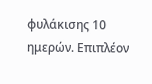φυλάκισης 10 ημερών. Επιπλέον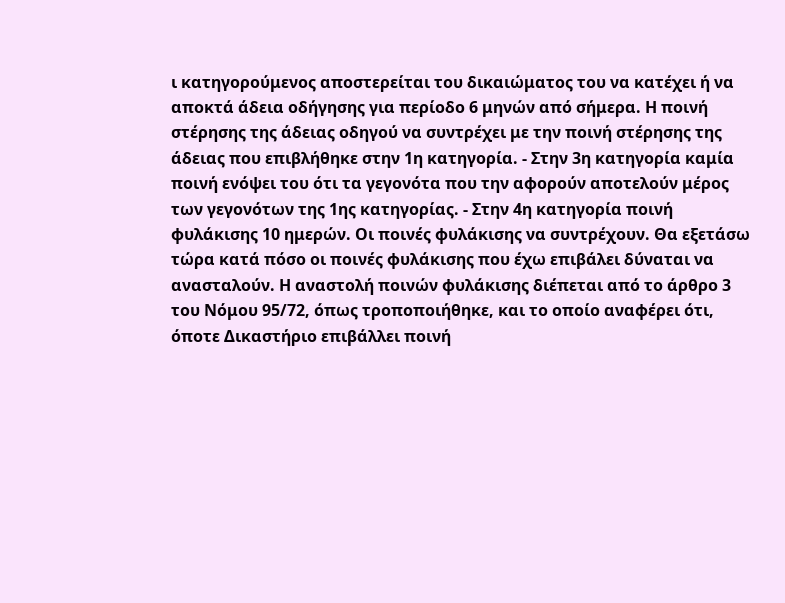ι κατηγορούμενος αποστερείται του δικαιώματος του να κατέχει ή να αποκτά άδεια οδήγησης για περίοδο 6 μηνών από σήμερα. Η ποινή στέρησης της άδειας οδηγού να συντρέχει με την ποινή στέρησης της άδειας που επιβλήθηκε στην 1η κατηγορία. - Στην 3η κατηγορία καμία ποινή ενόψει του ότι τα γεγονότα που την αφορούν αποτελούν μέρος των γεγονότων της 1ης κατηγορίας. - Στην 4η κατηγορία ποινή φυλάκισης 10 ημερών. Οι ποινές φυλάκισης να συντρέχουν. Θα εξετάσω τώρα κατά πόσο οι ποινές φυλάκισης που έχω επιβάλει δύναται να ανασταλούν. Η αναστολή ποινών φυλάκισης διέπεται από το άρθρο 3 του Νόμου 95/72, όπως τροποποιήθηκε, και το οποίο αναφέρει ότι, όποτε Δικαστήριο επιβάλλει ποινή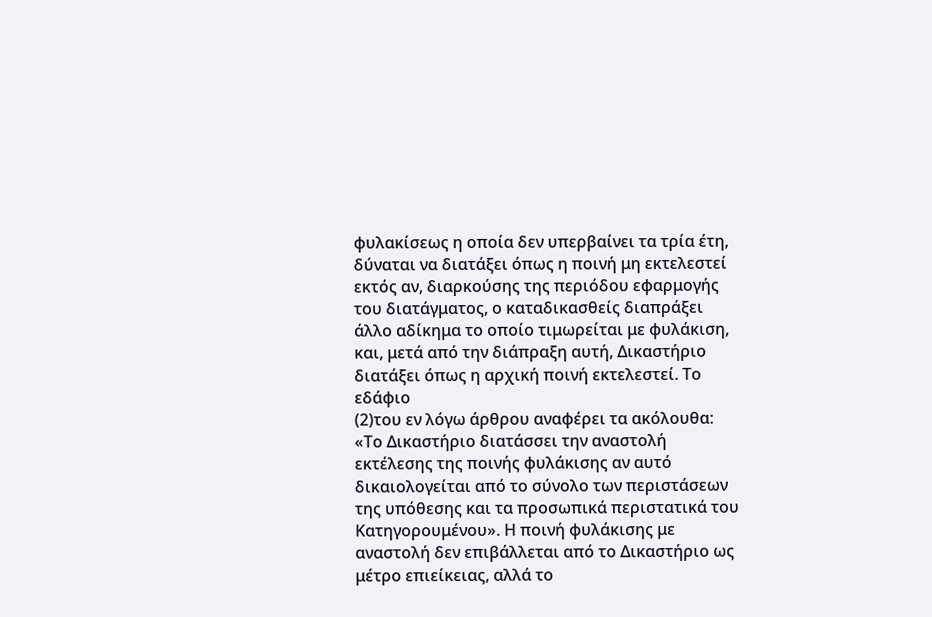φυλακίσεως η οποία δεν υπερβαίνει τα τρία έτη, δύναται να διατάξει όπως η ποινή μη εκτελεστεί εκτός αν, διαρκούσης της περιόδου εφαρμογής του διατάγματος, ο καταδικασθείς διαπράξει άλλο αδίκημα το οποίο τιμωρείται με φυλάκιση, και, μετά από την διάπραξη αυτή, Δικαστήριο διατάξει όπως η αρχική ποινή εκτελεστεί. Το εδάφιο
(2)του εν λόγω άρθρου αναφέρει τα ακόλουθα: «Το Δικαστήριο διατάσσει την αναστολή εκτέλεσης της ποινής φυλάκισης αν αυτό δικαιολογείται από το σύνολο των περιστάσεων της υπόθεσης και τα προσωπικά περιστατικά του Κατηγορουμένου». Η ποινή φυλάκισης με αναστολή δεν επιβάλλεται από το Δικαστήριο ως μέτρο επιείκειας, αλλά το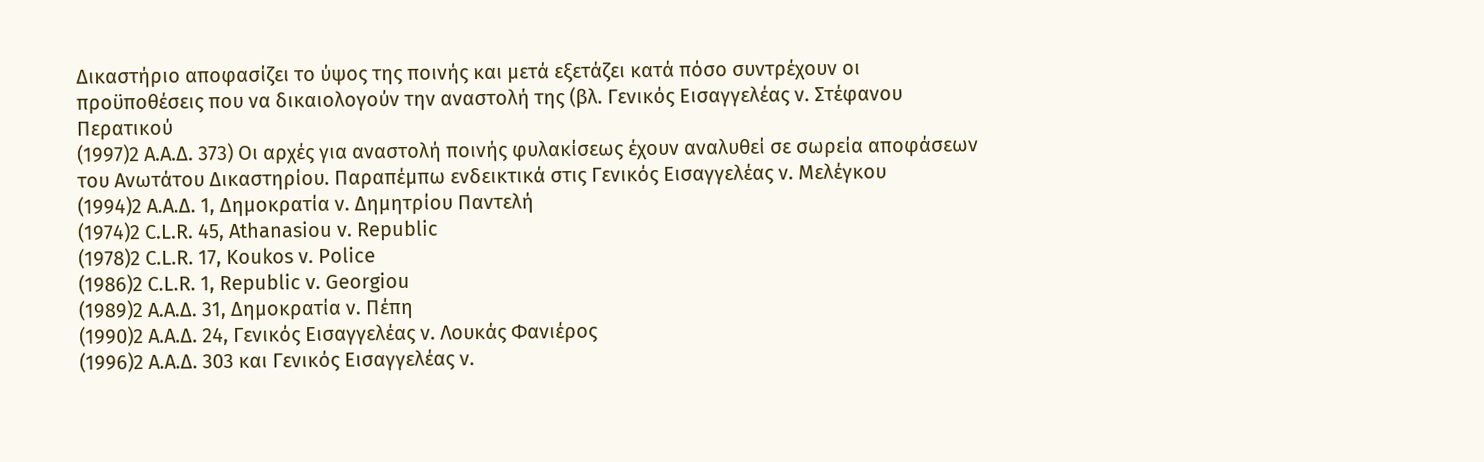Δικαστήριο αποφασίζει το ύψος της ποινής και μετά εξετάζει κατά πόσο συντρέχουν οι προϋποθέσεις που να δικαιολογούν την αναστολή της (βλ. Γενικός Εισαγγελέας ν. Στέφανου Περατικού
(1997)2 Α.Α.Δ. 373) Οι αρχές για αναστολή ποινής φυλακίσεως έχουν αναλυθεί σε σωρεία αποφάσεων του Ανωτάτου Δικαστηρίου. Παραπέμπω ενδεικτικά στις Γενικός Εισαγγελέας ν. Μελέγκου
(1994)2 Α.Α.Δ. 1, Δημοκρατία ν. Δημητρίου Παντελή
(1974)2 C.L.R. 45, Athanasiou v. Republic
(1978)2 C.L.R. 17, Koukos v. Police
(1986)2 C.L.R. 1, Republic v. Georgiou
(1989)2 Α.Α.Δ. 31, Δημοκρατία ν. Πέπη
(1990)2 Α.Α.Δ. 24, Γενικός Εισαγγελέας ν. Λουκάς Φανιέρος
(1996)2 Α.Α.Δ. 303 και Γενικός Εισαγγελέας ν.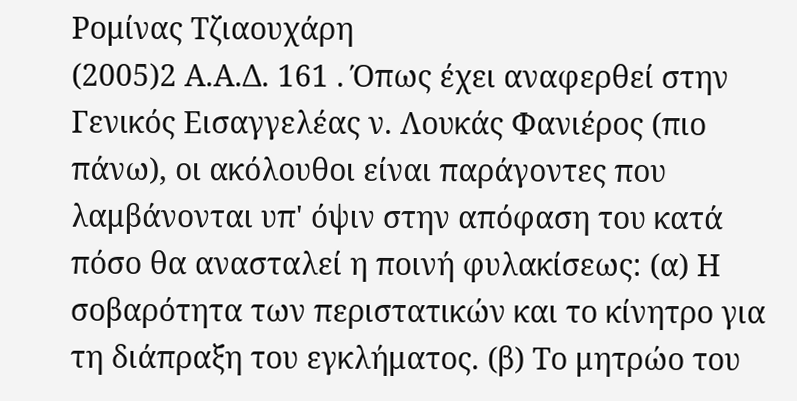Ρομίνας Τζιαουχάρη
(2005)2 Α.Α.Δ. 161 . Όπως έχει αναφερθεί στην Γενικός Εισαγγελέας ν. Λουκάς Φανιέρος (πιο πάνω), οι ακόλουθοι είναι παράγοντες που λαμβάνονται υπ' όψιν στην απόφαση του κατά πόσο θα ανασταλεί η ποινή φυλακίσεως: (α) Η σοβαρότητα των περιστατικών και το κίνητρο για τη διάπραξη του εγκλήματος. (β) Το μητρώο του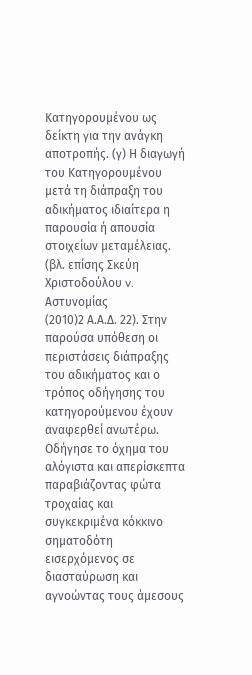Κατηγορουμένου ως δείκτη για την ανάγκη αποτροπής. (γ) Η διαγωγή του Κατηγορουμένου μετά τη διάπραξη του αδικήματος ιδιαίτερα η παρουσία ή απουσία στοιχείων μεταμέλειας. (βλ. επίσης Σκεύη Χριστοδούλου v. Αστυνομίας
(2010)2 Α.Α.Δ. 22). Στην παρούσα υπόθεση οι περιστάσεις διάπραξης του αδικήματος και ο τρόπος οδήγησης του κατηγορούμενου έχουν αναφερθεί ανωτέρω. Οδήγησε το όχημα του αλόγιστα και απερίσκεπτα παραβιάζοντας φώτα τροχαίας και συγκεκριμένα κόκκινο σηματοδότη εισερχόμενος σε διασταύρωση και αγνοώντας τους άμεσους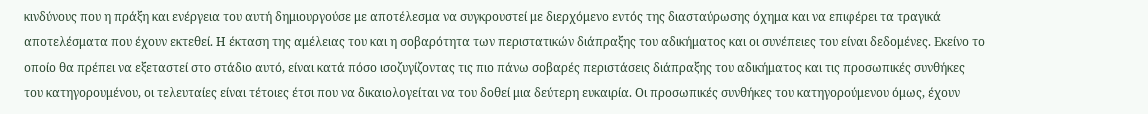κινδύνους που η πράξη και ενέργεια του αυτή δημιουργούσε με αποτέλεσμα να συγκρουστεί με διερχόμενο εντός της διασταύρωσης όχημα και να επιφέρει τα τραγικά αποτελέσματα που έχουν εκτεθεί. Η έκταση της αμέλειας του και η σοβαρότητα των περιστατικών διάπραξης του αδικήματος και οι συνέπειες του είναι δεδομένες. Εκείνο το οποίο θα πρέπει να εξεταστεί στο στάδιο αυτό, είναι κατά πόσο ισοζυγίζοντας τις πιο πάνω σοβαρές περιστάσεις διάπραξης του αδικήματος και τις προσωπικές συνθήκες του κατηγορουμένου, οι τελευταίες είναι τέτοιες έτσι που να δικαιολογείται να του δοθεί μια δεύτερη ευκαιρία. Οι προσωπικές συνθήκες του κατηγορούμενου όμως, έχουν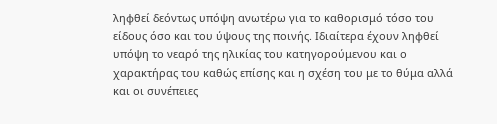ληφθεί δεόντως υπόψη ανωτέρω για το καθορισμό τόσο του είδους όσο και του ύψους της ποινής. Ιδιαίτερα έχουν ληφθεί υπόψη το νεαρό της ηλικίας του κατηγορούμενου και ο χαρακτήρας του καθώς επίσης και η σχέση του με το θύμα αλλά και οι συνέπειες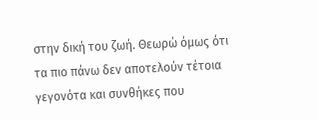στην δική του ζωή. Θεωρώ όμως ότι τα πιο πάνω δεν αποτελούν τέτοια γεγονότα και συνθήκες που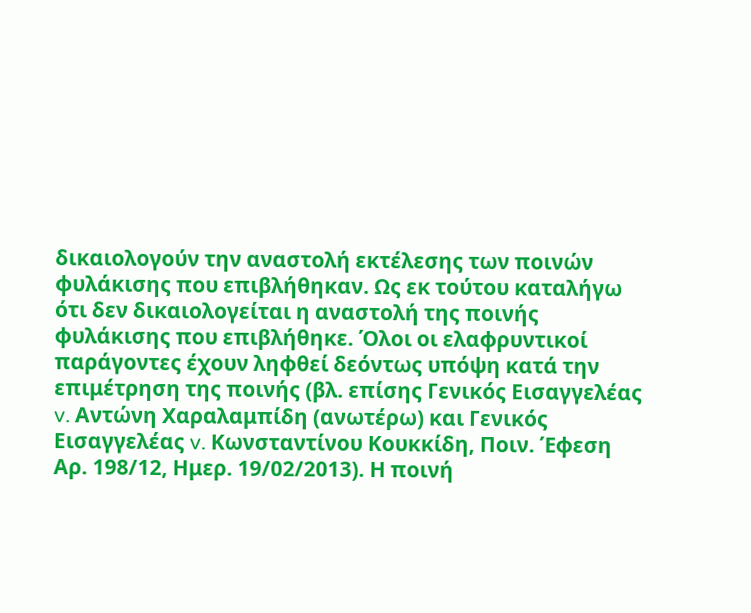δικαιολογούν την αναστολή εκτέλεσης των ποινών φυλάκισης που επιβλήθηκαν. Ως εκ τούτου καταλήγω ότι δεν δικαιολογείται η αναστολή της ποινής φυλάκισης που επιβλήθηκε. Όλοι οι ελαφρυντικοί παράγοντες έχουν ληφθεί δεόντως υπόψη κατά την επιμέτρηση της ποινής (βλ. επίσης Γενικός Εισαγγελέας v. Aντώνη Χαραλαμπίδη (ανωτέρω) και Γενικός Εισαγγελέας v. Kωνσταντίνου Κουκκίδη, Ποιν. Έφεση Αρ. 198/12, Ημερ. 19/02/2013). Η ποινή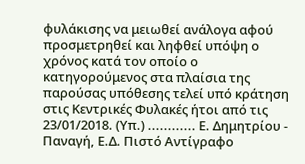φυλάκισης να μειωθεί ανάλογα αφού προσμετρηθεί και ληφθεί υπόψη ο χρόνος κατά τον οποίο ο κατηγορούμενος στα πλαίσια της παρούσας υπόθεσης τελεί υπό κράτηση στις Κεντρικές Φυλακές ήτοι από τις 23/01/2018. (Υπ.) ............ Ε. Δημητρίου - Παναγή, Ε.Δ. Πιστό Αντίγραφο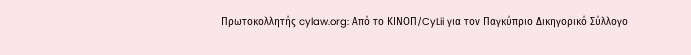Πρωτοκολλητής cylaw.org: Από το ΚΙΝOΠ/CyLii για τον Παγκύπριο Δικηγορικό Σύλλογο